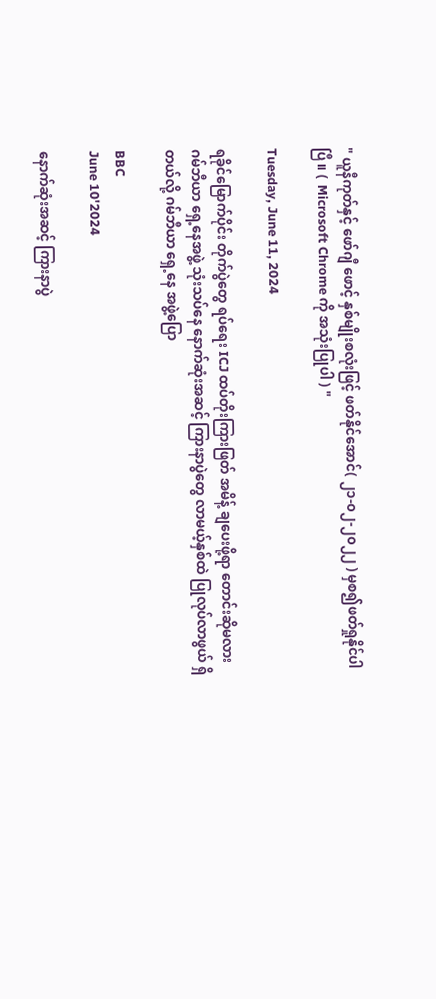" ယူနီကုတ်နှင့် ဖော်ဂျီ ဖောင့် နှစ်မျိုးစလုံးဖြင့် ဖတ်နိုင်အောင်( ၂၁-၀၂-၂၀၂၂ ) မှစ၍ဖတ်ရှုနိုင်ပါပြီ။ (  Microsoft Chrome ကို အသုံးပြုပါ ) "

Tuesday, June 11, 2024

ရခိုင်မြောက်ပိုင်း တိုက်ပွဲတွေ ရပ်ရေး ICJ ထပ်တိုးကြားဖြတ် အမိန့် ချပေးဖို့ရာ တောင်းဆိုမလား ဂမ်ဘီယာ ရှေ့နေအဖွဲ့ သုံးသပ်နေ နောက်ဆုံးအဆင့် ကြားနာပွဲတွေ လာမယ့်နှစ်ထဲ ပြုလုပ်လာဖွယ် ရှိတယ်လို့ ဂမ်ဘီယာ ရှေ့နေ အဖွဲ့ပြော

BBC
June 10'2024

နောက်ဆုံးအဆင့် ကြားနာပွဲ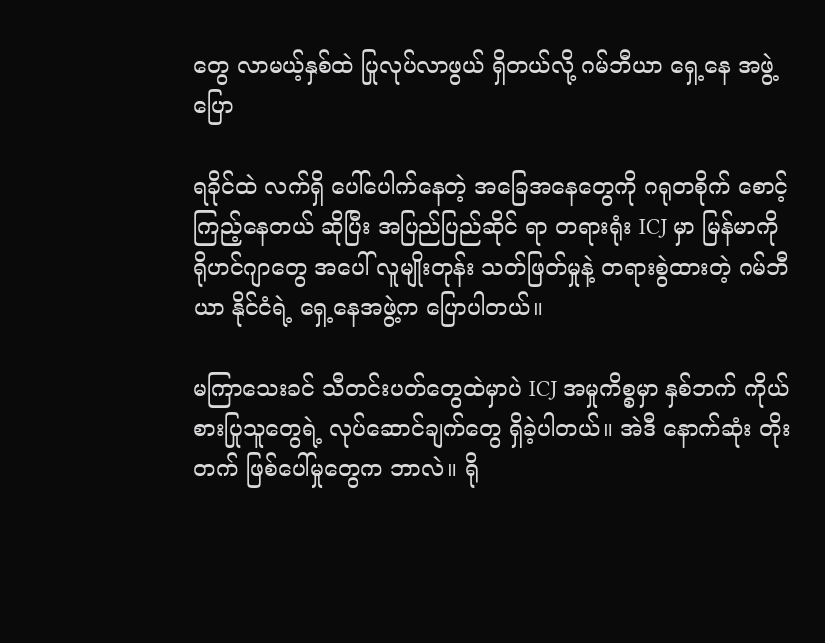တွေ လာမယ့်နှစ်ထဲ ပြုလုပ်လာဖွယ် ရှိတယ်လို့ ဂမ်ဘီယာ ရှေ့နေ အဖွဲ့ပြော

ရခိုင်ထဲ လက်ရှိ ပေါ်ပေါက်နေတဲ့ အခြေအနေတွေကို ဂရုတစိုက် စောင့်ကြည့်နေတယ် ဆိုပြီး အပြည်ပြည်ဆိုင် ရာ တရားရုံး ICJ မှာ မြန်မာကို ရိုဟင်ဂျာတွေ အပေါ် လူမျိုးတုန်း သတ်ဖြတ်မှုနဲ့ တရားစွဲထားတဲ့ ဂမ်ဘီယာ နိုင်ငံရဲ့ ရှေ့နေအဖွဲ့က ပြောပါတယ်။

မကြာသေးခင် သီတင်းပတ်တွေထဲမှာပဲ ICJ အမှုကိစ္စမှာ နှစ်ဘက် ကိုယ်စားပြုသူတွေရဲ့ လုပ်ဆောင်ချက်တွေ ရှိခဲ့ပါတယ်။ အဲဒီ နောက်ဆုံး တိုးတက် ဖြစ်ပေါ်မှုတွေက ဘာလဲ။ ရို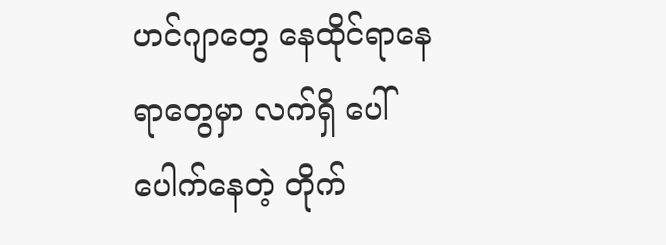ဟင်ဂျာတွေ နေထိုင်ရာနေရာတွေမှာ လက်ရှိ ပေါ်ပေါက်နေတဲ့ တိုက်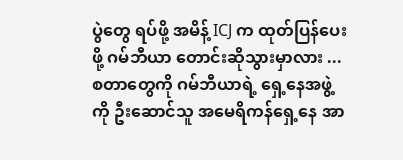ပွဲတွေ ရပ်ဖို့ အမိန့် ICJ က ထုတ်ပြန်ပေးဖို့ ဂမ်ဘီယာ တောင်းဆိုသွားမှာလား ... စတာတွေကို ဂမ်ဘီယာရဲ့ ရှေ့နေအဖွဲ့ကို ဦးဆောင်သူ အမေရိကန်ရှေ့နေ အာ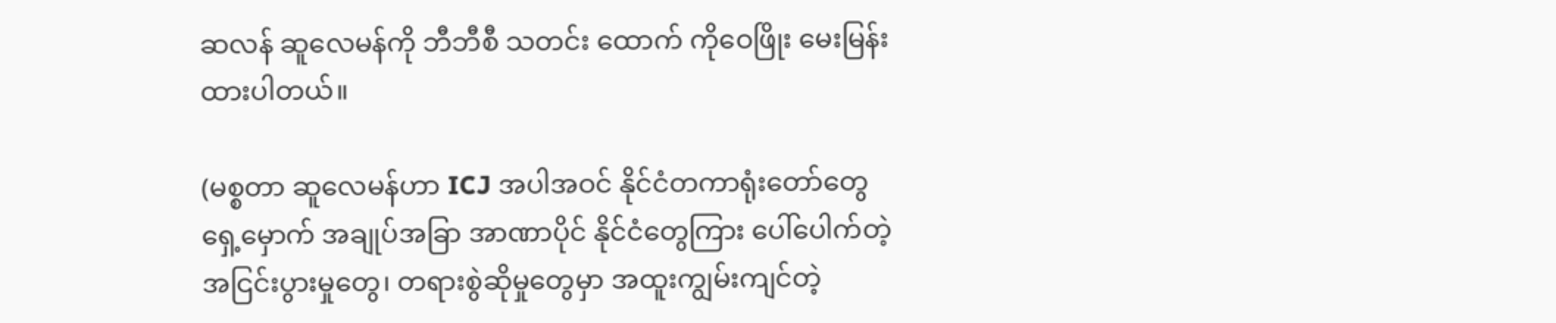ဆလန် ဆူလေမန်ကို ဘီဘီစီ သတင်း ထောက် ကိုဝေဖြိုး မေးမြန်းထားပါတယ်။

(မစ္စတာ ဆူလေမန်ဟာ ICJ အပါအဝင် နိုင်ငံတကာရုံးတော်တွေ ရှေ့မှောက် အချုပ်အခြာ အာဏာပိုင် နိုင်ငံတွေကြား ပေါ်ပေါက်တဲ့ အငြင်းပွားမှုတွေ၊ တရားစွဲဆိုမှုတွေမှာ အထူးကျွမ်းကျင်တဲ့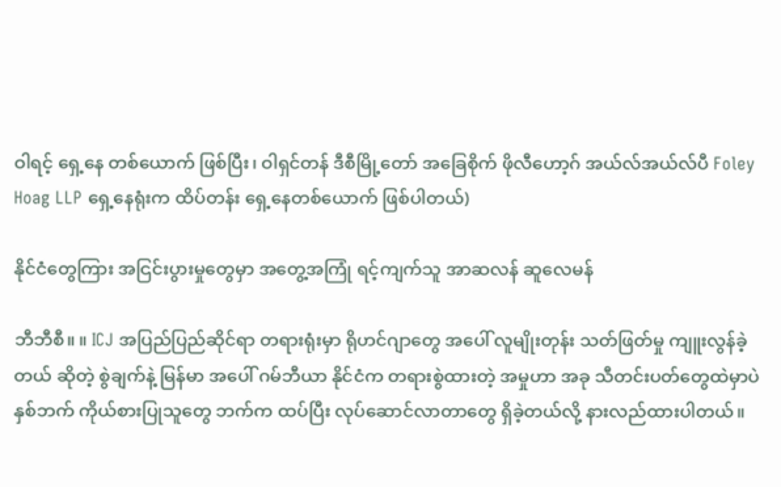ဝါရင့် ရှေ့နေ တစ်ယောက် ဖြစ်ပြီး၊ ဝါရှင်တန် ဒီစီမြို့တော် အခြေစိုက် ဖိုလီဟော့ဂ် အယ်လ်အယ်လ်ပီ Foley Hoag LLP ရှေ့နေရုံးက ထိပ်တန်း ရှေ့နေတစ်ယောက် ဖြစ်ပါတယ်)

နိုင်ငံတွေကြား အငြင်းပွားမှုတွေမှာ အတွေ့အကြုံ ရင့်ကျက်သူ အာဆလန် ဆူလေမန်

ဘီဘီစီ။ ။ ICJ အပြည်ပြည်ဆိုင်ရာ တရားရုံးမှာ ရိုဟင်ဂျာတွေ အပေါ် လူမျိုးတုန်း သတ်ဖြတ်မှု ကျူးလွန်ခဲ့တယ် ဆိုတဲ့ စွဲချက်နဲ့ မြန်မာ အပေါ် ဂမ်ဘီယာ နိုင်ငံက တရားစွဲထားတဲ့ အမှုဟာ အခု သီတင်းပတ်တွေထဲမှာပဲ နှစ်ဘက် ကိုယ်စားပြုသူတွေ ဘက်က ထပ်ပြီး လုပ်ဆောင်လာတာတွေ ရှိခဲ့တယ်လို့ နားလည်ထားပါတယ်။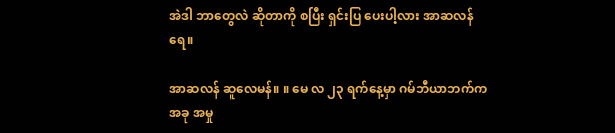အဲဒါ ဘာတွေလဲ ဆိုတာကို စပြီး ရှင်းပြ ပေးပါ့လား အာဆလန်ရေ။

အာဆလန် ဆူလေမန်။ ။ မေ လ ၂၃ ရက်နေ့မှာ ဂမ်ဘီယာဘက်က အခု အမှု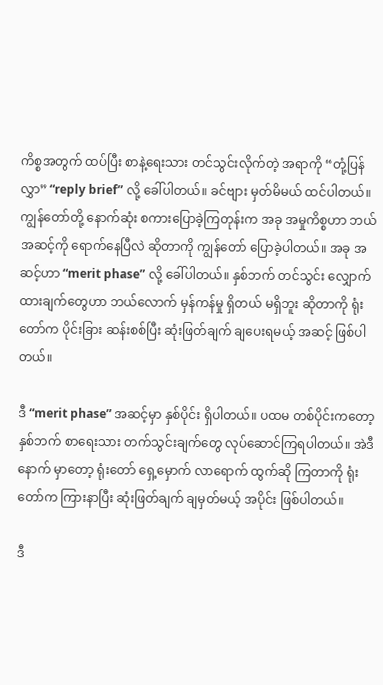ကိစ္စအတွက် ထပ်ပြီး စာနဲ့ရေးသား တင်သွင်းလိုက်တဲ့ အရာကို “တုံ့ပြန်လွှာ” “reply brief” လို့ ခေါ်ပါတယ်။ ခင်ဗျား မှတ်မိမယ် ထင်ပါတယ်။ ကျွန်တော်တို့ နောက်ဆုံး စကားပြောခဲ့ကြတုန်းက အခု အမှုကိစ္စဟာ ဘယ် အဆင့်ကို ရောက်နေပြီလဲ ဆိုတာကို ကျွန်တော် ပြောခဲ့ပါတယ်။ အခု အဆင့်ဟာ “merit phase” လို့ ခေါ်ပါတယ်။ နှစ်ဘက် တင်သွင်း လျှောက်ထားချက်တွေဟာ ဘယ်လောက် မှန်ကန်မှု ရှိတယ် မရှိဘူး ဆိုတာကို ရုံးတော်က ပိုင်းခြား ဆန်းစစ်ပြီး ဆုံးဖြတ်ချက် ချပေးရမယ့် အဆင့် ဖြစ်ပါတယ်။

ဒီ “merit phase” အဆင့်မှာ နှစ်ပိုင်း ရှိပါတယ်။ ပထမ တစ်ပိုင်းကတော့ နှစ်ဘက် စာရေးသား တက်သွင်းချက်တွေ လုပ်ဆောင်ကြရပါတယ်။ အဲဒီနောက် မှာတော့ ရုံးတော် ရှေ့မှောက် လာရောက် ထွက်ဆို ကြတာကို ရုံး တော်က ကြားနာပြီး ဆုံးဖြတ်ချက် ချမှတ်မယ့် အပိုင်း ဖြစ်ပါတယ်။

ဒီ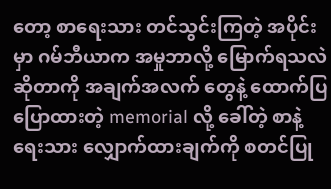တော့ စာရေးသား တင်သွင်းကြတဲ့ အပိုင်းမှာ ဂမ်ဘီယာက အမှုဘာလို့ မြောက်ရသလဲ ဆိုတာကို အချက်အလက် တွေနဲ့ ထောက်ပြ ပြောထားတဲ့ memorial လို့ ခေါ်တဲ့ စာနဲ့ ရေးသား လျှောက်ထားချက်ကို စတင်ပြု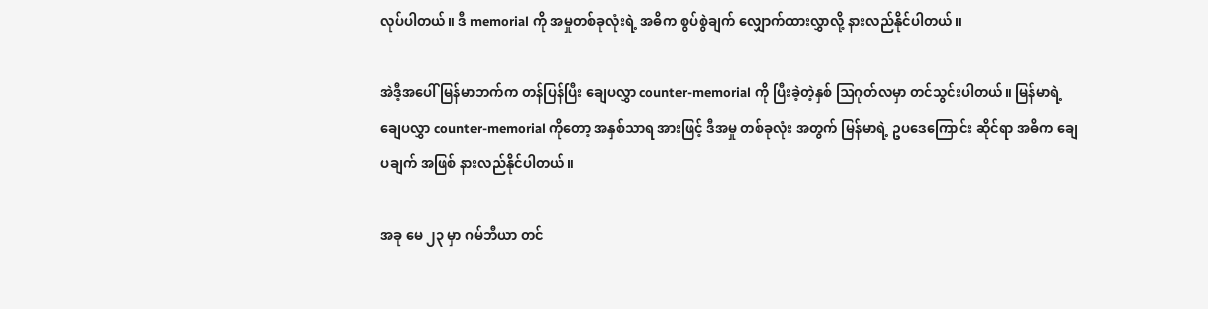လုပ်ပါတယ်။ ဒီ memorial ကို အမှုတစ်ခုလုံးရဲ့ အဓိက စွပ်စွဲချက် လျှောက်ထားလွှာလို့ နားလည်နိုင်ပါတယ်။

အဲဒီ့အပေါ် မြန်မာဘက်က တန်ပြန်ပြီး ချေပလွှာ counter-memorial ကို ပြီးခဲ့တဲ့နှစ် ဩဂုတ်လမှာ တင်သွင်းပါတယ်။ မြန်မာရဲ့ ချေပလွှာ counter-memorial ကိုတော့ အနှစ်သာရ အားဖြင့် ဒီအမှု တစ်ခုလုံး အတွက် မြန်မာရဲ့ ဥပဒေကြောင်း ဆိုင်ရာ အဓိက ချေပချက် အဖြစ် နားလည်နိုင်ပါတယ်။

အခု မေ ၂၃ မှာ ဂမ်ဘီယာ တင်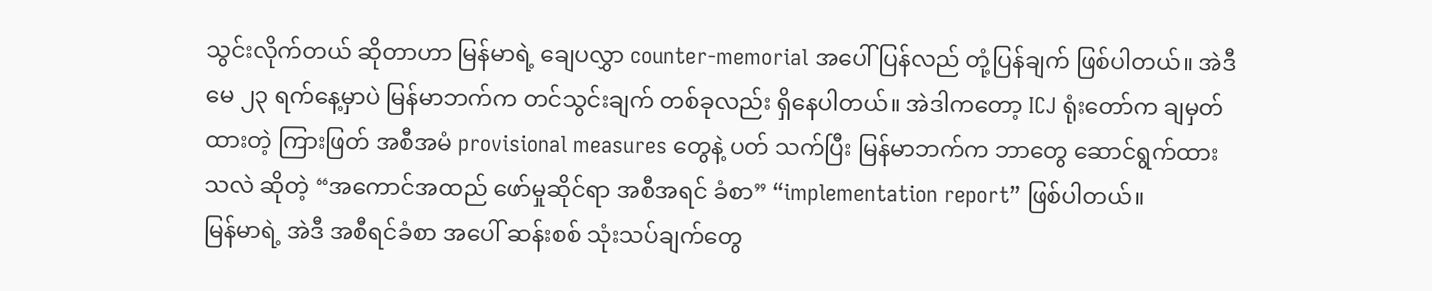သွင်းလိုက်တယ် ဆိုတာဟာ မြန်မာရဲ့ ချေပလွှာ counter-memorial အပေါ် ပြန်လည် တုံ့ပြန်ချက် ဖြစ်ပါတယ်။ အဲဒီ မေ ၂၃ ရက်နေ့မှာပဲ မြန်မာဘက်က တင်သွင်းချက် တစ်ခုလည်း ရှိနေပါတယ်။ အဲဒါကတော့ ICJ ရုံးတော်က ချမှတ်ထားတဲ့ ကြားဖြတ် အစီအမံ provisional measures တွေနဲ့ ပတ် သက်ပြီး မြန်မာဘက်က ဘာတွေ ဆောင်ရွက်ထားသလဲ ဆိုတဲ့ “အကောင်အထည် ဖော်မှုဆိုင်ရာ အစီအရင် ခံစာ” “implementation report” ဖြစ်ပါတယ်။
မြန်မာရဲ့ အဲဒီ အစီရင်ခံစာ အပေါ် ဆန်းစစ် သုံးသပ်ချက်တွေ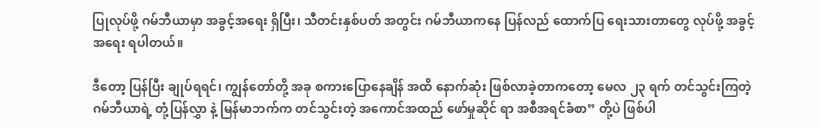ပြုလုပ်ဖို့ ဂမ်ဘီယာမှာ အခွင့်အရေး ရှိပြီး၊ သီတင်းနှစ်ပတ် အတွင်း ဂမ်ဘီယာကနေ ပြန်လည် ထောက်ပြ ရေးသားတာတွေ လုပ်ဖို့ အခွင့်အရေး ရပါတယ်။

ဒီတော့ ပြန်ပြီး ချုပ်ရရင်၊ ကျွန်တော်တို့ အခု စကားပြောနေချိန် အထိ နောက်ဆုံး ဖြစ်လာခဲ့တာကတော့ မေလ ၂၃ ရက် တင်သွင်းကြတဲ့ ဂမ်ဘီယာရဲ့ တုံ့ပြန်လွှာ နဲ့ မြန်မာဘက်က တင်သွင်းတဲ့ အကောင်အထည် ဖော်မှုဆိုင် ရာ အစီအရင်ခံစာ” တို့ပဲ ဖြစ်ပါ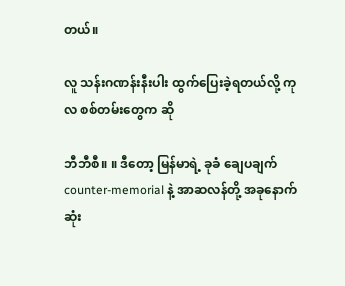တယ်။

လူ သန်းဂဏန်းနီးပါး ထွက်ပြေးခဲ့ရတယ်လို့ ကုလ စစ်တမ်းတွေက ဆို

ဘီဘီစီ။ ။ ဒီတော့ မြန်မာရဲ့ ခုခံ ချေပချက် counter-memorial နဲ့ အာဆလန်တို့ အခုနောက်ဆုံး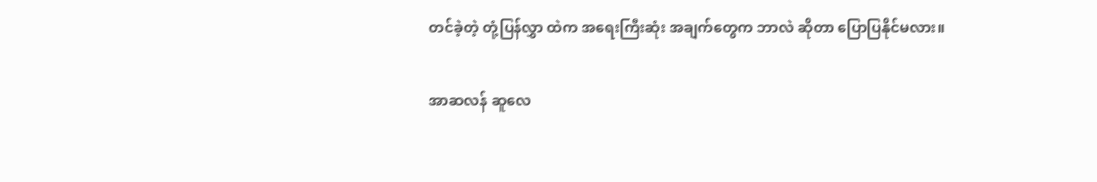တင်ခဲ့တဲ့ တုံ့ပြန်လွှာ ထဲက အရေးကြီးဆုံး အချက်တွေက ဘာလဲ ဆိုတာ ပြောပြနိုင်မလား။

အာဆလန် ဆူလေ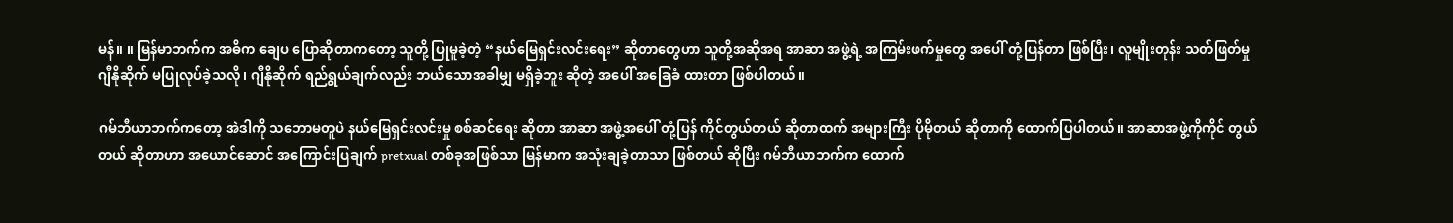မန်။ ။ မြန်မာဘက်က အဓိက ချေပ ပြောဆိုတာကတော့ သူတို့ ပြုမူခဲ့တဲ့ “နယ်မြေရှင်းလင်းရေး” ဆိုတာတွေဟာ သူတို့အဆိုအရ အာဆာ အဖွဲ့ရဲ့ အကြမ်းဖက်မှုတွေ အပေါ် တုံ့ပြန်တာ ဖြစ်ပြီး၊ လူမျိုးတုန်း သတ်ဖြတ်မှု ဂျီနိုဆိုက် မပြုလုပ်ခဲ့သလို၊ ဂျီနိုဆိုက် ရည်ရွယ်ချက်လည်း ဘယ်သောအခါမျှ မရှိခဲ့ဘူး ဆိုတဲ့ အပေါ် အခြေခံ ထားတာ ဖြစ်ပါတယ်။

ဂမ်ဘီယာဘက်ကတော့ အဲဒါကို သဘောမတူပဲ နယ်မြေရှင်းလင်းမှု စစ်ဆင်ရေး ဆိုတာ အာဆာ အဖွဲ့အပေါ် တုံ့ပြန် ကိုင်တွယ်တယ် ဆိုတာထက် အများကြီး ပိုမိုတယ် ဆိုတာကို ထောက်ပြပါတယ်။ အာဆာအဖွဲ့ကိုကိုင် တွယ် တယ် ဆိုတာဟာ အယောင်ဆောင် အကြောင်းပြချက် pretxual တစ်ခုအဖြစ်သာ မြန်မာက အသုံးချခဲ့တာသာ ဖြစ်တယ် ဆိုပြီး ဂမ်ဘီယာဘက်က ထောက်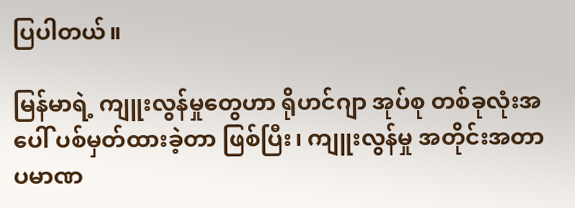ပြပါတယ်။

မြန်မာရဲ့ ကျူးလွန်မှုတွေဟာ ရိုဟင်ဂျာ အုပ်စု တစ်ခုလုံးအပေါ် ပစ်မှတ်ထားခဲ့တာ ဖြစ်ပြီး၊ ကျူးလွန်မှု အတိုင်းအတာ ပမာဏ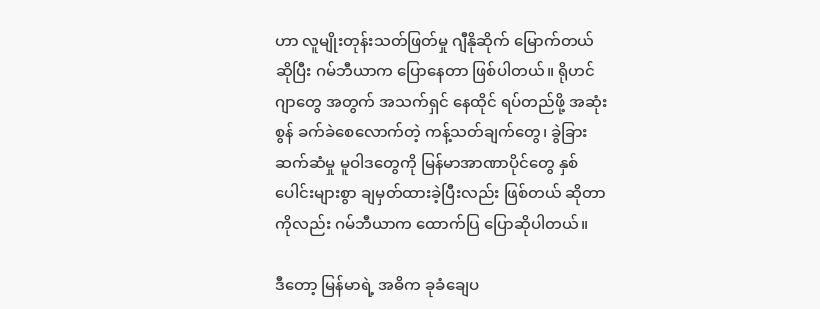ဟာ လူမျိုးတုန်းသတ်ဖြတ်မှု ဂျီနိုဆိုက် မြောက်တယ် ဆိုပြီး ဂမ်ဘီယာက ပြောနေတာ ဖြစ်ပါတယ်။ ရိုဟင်ဂျာတွေ အတွက် အသက်ရှင် နေထိုင် ရပ်တည်ဖို့ အဆုံးစွန် ခက်ခဲစေလောက်တဲ့ ကန့်သတ်ချက်တွေ၊ ခွဲခြားဆက်ဆံမှု မူဝါဒတွေကို မြန်မာအာဏာပိုင်တွေ နှစ်ပေါင်းများစွာ ချမှတ်ထားခဲ့ပြီးလည်း ဖြစ်တယ် ဆိုတာကိုလည်း ဂမ်ဘီယာက ထောက်ပြ ပြောဆိုပါတယ်။

ဒီတော့ မြန်မာရဲ့ အဓိက ခုခံချေပ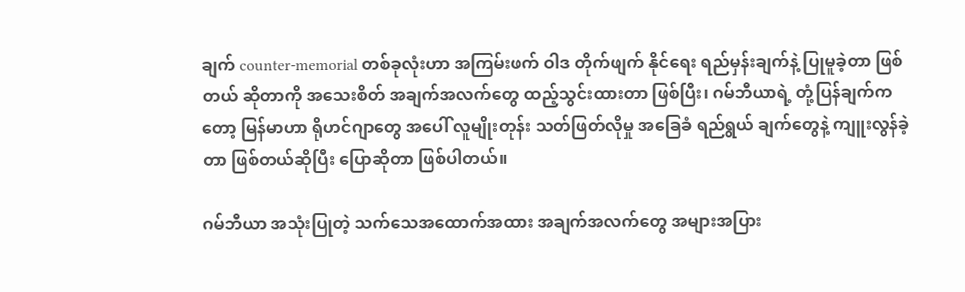ချက် counter-memorial တစ်ခုလုံးဟာ အကြမ်းဖက် ဝါဒ တိုက်ဖျက် နိုင်ရေး ရည်မှန်းချက်နဲ့ ပြုမူခဲ့တာ ဖြစ်တယ် ဆိုတာကို အသေးစိတ် အချက်အလက်တွေ ထည့်သွင်းထားတာ ဖြစ်ပြီး၊ ဂမ်ဘီယာရဲ့ တုံ့ပြန်ချက်ကတော့ မြန်မာဟာ ရိုဟင်ဂျာတွေ အပေါ် လူမျိုးတုန်း သတ်ဖြတ်လိုမှု အခြေခံ ရည်ရွယ် ချက်တွေနဲ့ ကျူးလွန်ခဲ့တာ ဖြစ်တယ်ဆိုပြီး ပြောဆိုတာ ဖြစ်ပါတယ်။

ဂမ်ဘီယာ အသုံးပြုတဲ့ သက်သေအထောက်အထား အချက်အလက်တွေ အများအပြား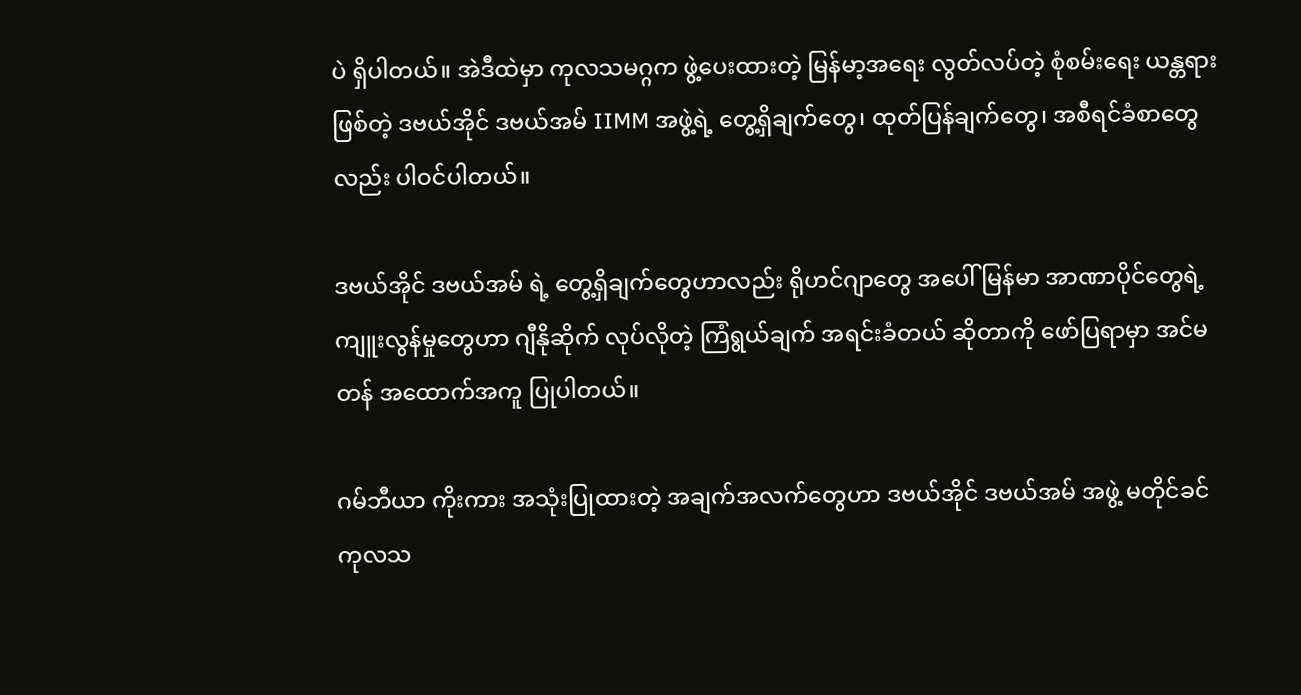ပဲ ရှိပါတယ်။ အဲဒီထဲမှာ ကုလသမဂ္ဂက ဖွဲ့ပေးထားတဲ့ မြန်မာ့အရေး လွတ်လပ်တဲ့ စုံစမ်းရေး ယန္တရား ဖြစ်တဲ့ ဒဗယ်အိုင် ဒဗယ်အမ် IIMM အဖွဲ့ရဲ့ တွေ့ရှိချက်တွေ၊ ထုတ်ပြန်ချက်တွေ၊ အစီရင်ခံစာတွေ လည်း ပါဝင်ပါတယ်။

ဒဗယ်အိုင် ဒဗယ်အမ် ရဲ့ တွေ့ရှိချက်တွေဟာလည်း ရိုဟင်ဂျာတွေ အပေါ် မြန်မာ အာဏာပိုင်တွေရဲ့ ကျူးလွန်မှုတွေဟာ ဂျီနိုဆိုက် လုပ်လိုတဲ့ ကြံရွယ်ချက် အရင်းခံတယ် ဆိုတာကို ဖော်ပြရာမှာ အင်မတန် အထောက်အကူ ပြုပါတယ်။

ဂမ်ဘီယာ ကိုးကား အသုံးပြုထားတဲ့ အချက်အလက်တွေဟာ ဒဗယ်အိုင် ဒဗယ်အမ် အဖွဲ့ မတိုင်ခင် ကုလသ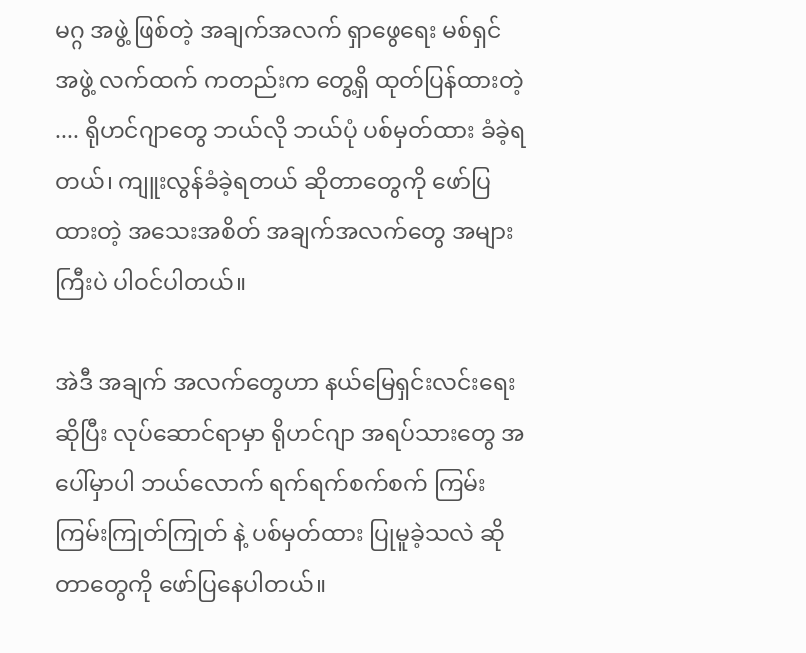မဂ္ဂ အဖွဲ့ ဖြစ်တဲ့ အချက်အလက် ရှာဖွေရေး မစ်ရှင် အဖွဲ့ လက်ထက် ကတည်းက တွေ့ရှိ ထုတ်ပြန်ထားတဲ့ .... ရိုဟင်ဂျာတွေ ဘယ်လို ဘယ်ပုံ ပစ်မှတ်ထား ခံခဲ့ရတယ်၊ ကျူးလွန်ခံခဲ့ရတယ် ဆိုတာတွေကို ဖော်ပြထားတဲ့ အသေးအစိတ် အချက်အလက်တွေ အများကြီးပဲ ပါဝင်ပါတယ်။

အဲဒီ အချက် အလက်တွေဟာ နယ်မြေရှင်းလင်းရေး ဆိုပြီး လုပ်ဆောင်ရာမှာ ရိုဟင်ဂျာ အရပ်သားတွေ အပေါ်မှာပါ ဘယ်လောက် ရက်ရက်စက်စက် ကြမ်းကြမ်းကြုတ်ကြုတ် နဲ့ ပစ်မှတ်ထား ပြုမူခဲ့သလဲ ဆိုတာတွေကို ဖော်ပြနေပါတယ်။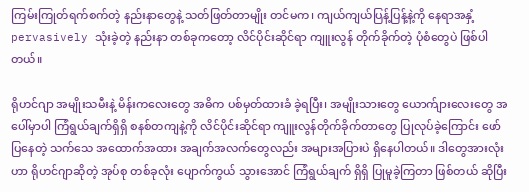ကြမ်းကြုတ်ရက်စက်တဲ့ နည်းနာတွေနဲ့ သတ်ဖြတ်တာမျိုး တင်မက၊ ကျယ်ကျယ်ပြန့်ပြန့်နဲ့ကို နေရာအနှံ့ pervasively သုံးခဲ့တဲ့ နည်းနာ တစ်ခုကတော့ လိင်ပိုင်းဆိုင်ရာ ကျူးလွန် တိုက်ခိုက်တဲ့ ပုံစံတွေပဲ ဖြစ်ပါတယ်။

ရိုဟင်ဂျာ အမျိုးသမီးနဲ့ မိန်းကလေးတွေ အဓိက ပစ်မှတ်ထားခံ ခဲ့ရပြီး၊ အမျိုးသားတွေ ယောက်ျားလေးတွေ အပေါ်မှာပါ ကြံရွယ်ချက်ရှိရှိ စနစ်တကျနဲ့ကို လိင်ပိုင်းဆိုင်ရာ ကျူးလွန်တိုက်ခိုက်တာတွေ ပြုလုပ်ခဲ့ကြောင်း ဖော်ပြနေတဲ့ သက်သေ အထောက်အထား အချက်အလက်တွေလည်း အများအပြားပဲ ရှိနေပါတယ်။ ဒါတွေအားလုံးဟာ ရိုဟင်ဂျာဆိုတဲ့ အုပ်စု တစ်ခုလုံး ပျောက်ကွယ် သွားအောင် ကြံရွယ်ချက် ရှိရှိ ပြုမူခဲ့ကြတာ ဖြစ်တယ် ဆိုပြီး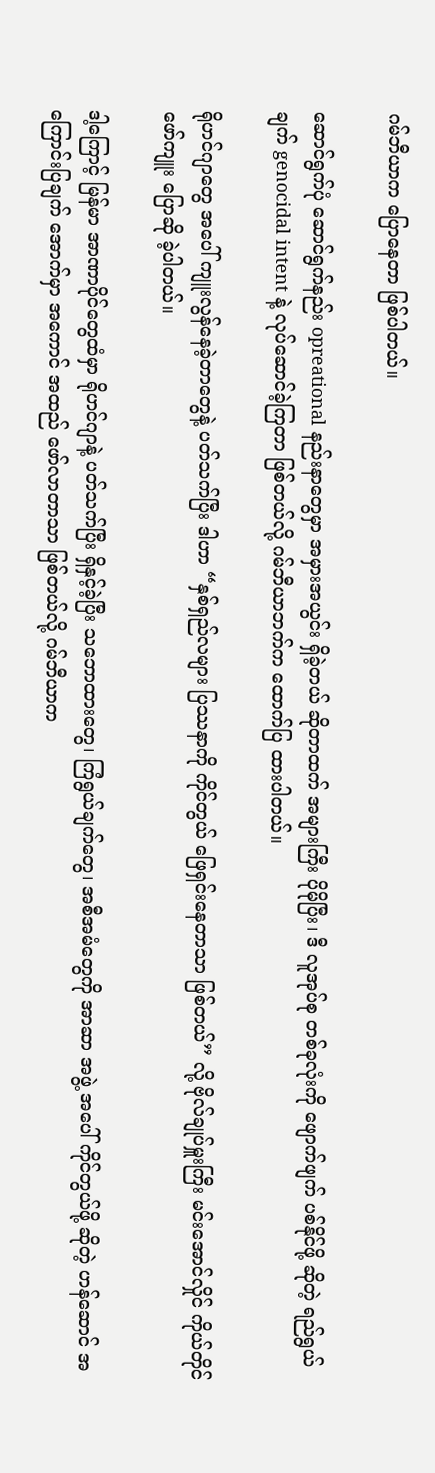ဂမ်ဘီယာက ပြောနေတာ ဖြစ်ပါတယ်။

ဆောင်ရွက်ပုံ ဆောင်ရွက်နည်း opreational နည်းနာတွေမှာ အမှားအယွင်း ရှိခဲ့တယ် ဆိုတာထက် အများကြီး ပိုမိုပြီး၊ ဒီ လူအုပ်စု တစ်ခုလုံးကို ဖျောက်ဖျက် ပစ်နိုင်ဖို့ ဆိုတဲ့ ရည်ရွယ်ချက် genocidal intent နဲ့ လုပ်ဆောင်ခဲ့ကြတာ ဖြစ်တယ်လို့ ဂမ်ဘီယာဘက်က ထောက်ပြ ထားပါတယ်။

ရိုဟင်ဂျာတွေ အပေါ် ကျူးလွန်နေခဲ့တာတွေနဲ့ ပတ်သက်ပြီး ဒါဟာ “နှစ်ရှည်လများ ပြဿနာကို ကိုင်တွယ် ဖြေရှင်းနေတာသာ ဖြစ်တယ်” လို့ ဗိုလ်ချုပ်မှူးကြီး မင်းအောင်လှိုင် ကိုယ်တိုင် ဖော်ကျူး ပြောဆို ခဲ့ပါတယ်။

ဒါ့ကြောင့် မြန်မာ အာဏာပိုင်တွေထံမှာ ရိုဟင်ဂျာနဲ့ ပတ်သက်ပြီး ရှိနှင့်ခဲ့ပြီး သဘောထားတွေ၊ ကြံရွယ်ချက်တွေ၊ အစီအမံတွေကို အာဆာ အဖွဲ့ အပေါ် ကိုင်တွယ်ဖို့ ဆိုတဲ့ ဟန်ဆောင် အကြောင်းပြချက် အောက်မှာ အကောင် အထည် ဖော်လာတာသာ ဖြစ်တယ်လို့ ဂမ်ဘီယာက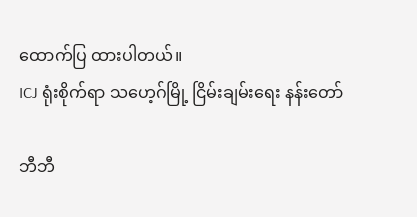ထောက်ပြ ထားပါတယ်။
ICJ ရုံးစိုက်ရာ သဟေ့ဂ်မြို့ ငြိမ်းချမ်းရေး နန်းတော်

ဘီဘီ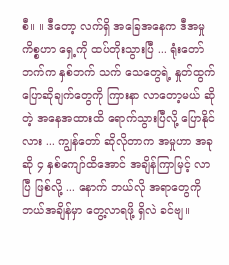စီ။ ။ ဒီတော့ လက်ရှိ အခြေအနေက ဒီအမှု ကိစ္စဟာ ရှေ့ကို ထပ်တိုးသွားပြီ ... ရုံးတော်ဘက်က နှစ်ဘက် သက် သေတွေရဲ့ နှုတ်ထွက် ပြောဆိုချက်တွေကို ကြားနာ လာတော့မယ် ဆိုတဲ့ အနေအထားထိ ရောက်သွားပြီလို့ ပြောနိုင်လား ... ကျွန်တော် ဆိုလိုတာက အမှုဟာ အခုဆို ၄ နှစ်ကျော်ထိအောင် အချိန်ကြာမြင့် လာပြီ ဖြစ်လို့ ... နောက် ဘယ်လို အရာတွေကို ဘယ်အချိန်မှာ တွေ့လာရဖို့ ရှိလဲ ခင်ဗျ။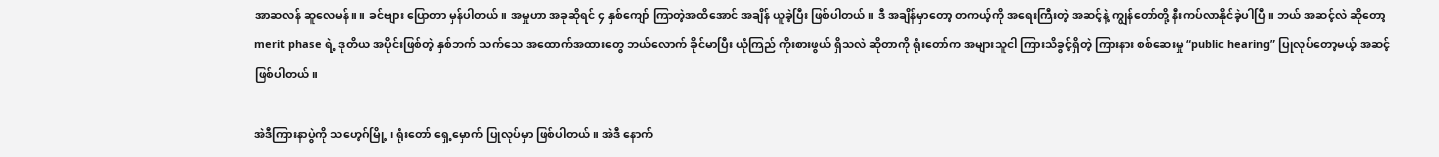အာဆလန် ဆူလေမန်။ ။ ခင်ဗျား ပြောတာ မှန်ပါတယ်။ အမှုဟာ အခုဆိုရင် ၄ နှစ်ကျော် ကြာတဲ့အထိအောင် အချိန် ယူခဲ့ပြီး ဖြစ်ပါတယ်။ ဒီ အချိန်မှာတော့ တကယ့်ကို အရေးကြီးတဲ့ အဆင့်နဲ့ ကျွန်တော်တို့ နီးကပ်လာနိုင်ခဲ့ပါပြီ။ ဘယ် အဆင့်လဲ ဆိုတော့ merit phase ရဲ့ ဒုတိယ အပိုင်းဖြစ်တဲ့ နှစ်ဘက် သက်သေ အထောက်အထားတွေ ဘယ်လောက် ခိုင်မာပြီး ယုံကြည် ကိုးစားဖွယ် ရှိသလဲ ဆိုတာကို ရုံးတော်က အများသူငါ ကြားသိခွင့်ရှိတဲ့ ကြားနား စစ်ဆေးမှု “public hearing” ပြုလုပ်တော့မယ့် အဆင့် ဖြစ်ပါတယ်။

အဲဒီကြားနာပွဲကို သဟေ့ဂ်မြို့ ၊ ရုံးတော် ရှေ့မှောက် ပြုလုပ်မှာ ဖြစ်ပါတယ်။ အဲဒီ နောက်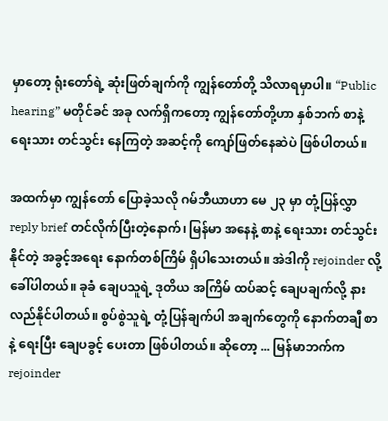မှာတော့ ရုံးတော်ရဲ့ ဆုံးဖြတ်ချက်ကို ကျွန်တော်တို့ သိလာရမှာပါ။ “Public hearing” မတိုင်ခင် အခု လက်ရှိကတော့ ကျွန်တော်တို့ဟာ နှစ်ဘက် စာနဲ့ ရေးသား တင်သွင်း နေကြတဲ့ အဆင့်ကို ကျော်ဖြတ်နေဆဲပဲ ဖြစ်ပါတယ်။

အထက်မှာ ကျွန်တော် ပြောခဲ့သလို ဂမ်ဘီယာဟာ မေ ၂၃ မှာ တုံ့ပြန်လွှာ reply brief တင်လိုက်ပြီးတဲ့နောက်၊ မြန်မာ အနေနဲ့ စာနဲ့ ရေးသား တင်သွင်းနိုင်တဲ့ အခွင့်အရေး နောက်တစ်ကြိမ် ရှိပါသေးတယ်။ အဲဒါကို rejoinder လို့ ခေါ်ပါတယ်။ ခုခံ ချေပသူရဲ့ ဒုတိယ အကြိမ် ထပ်ဆင့် ချေပချက်လို့ နားလည်နိုင်ပါတယ်။ စွပ်စွဲသူရဲ့ တုံ့ပြန်ချက်ပါ အချက်တွေကို နောက်တချီ စာနဲ့ ရေးပြီး ချေပခွင့် ပေးတာ ဖြစ်ပါတယ်။ ဆိုတော့ ... မြန်မာဘက်က rejoinder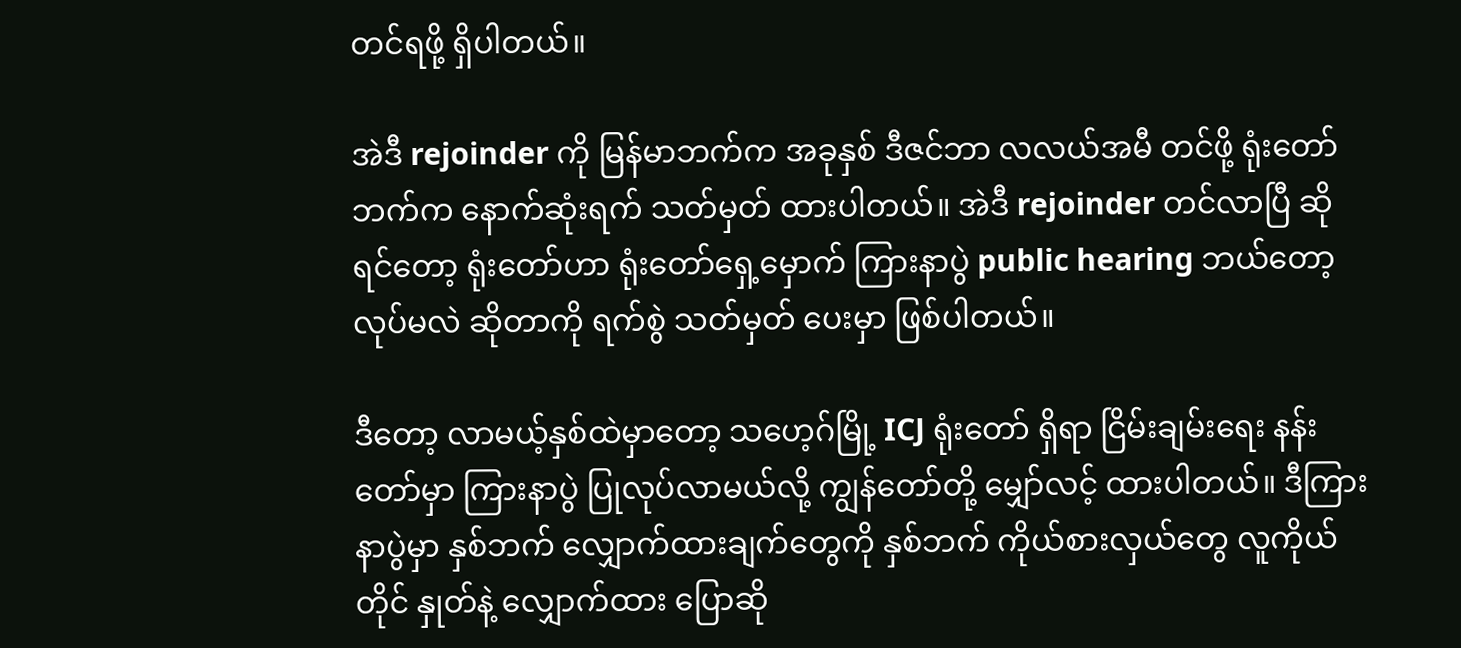တင်ရဖို့ ရှိပါတယ်။

အဲဒီ rejoinder ကို မြန်မာဘက်က အခုနှစ် ဒီဇင်ဘာ လလယ်အမီ တင်ဖို့ ရုံးတော်ဘက်က နောက်ဆုံးရက် သတ်မှတ် ထားပါတယ်။ အဲဒီ rejoinder တင်လာပြီ ဆိုရင်တော့ ရုံးတော်ဟာ ရုံးတော်ရှေ့မှောက် ကြားနာပွဲ public hearing ဘယ်တော့ လုပ်မလဲ ဆိုတာကို ရက်စွဲ သတ်မှတ် ပေးမှာ ဖြစ်ပါတယ်။

ဒီတော့ လာမယ့်နှစ်ထဲမှာတော့ သဟေ့ဂ်မြို့ ICJ ရုံးတော် ရှိရာ ငြိမ်းချမ်းရေး နန်းတော်မှာ ကြားနာပွဲ ပြုလုပ်လာမယ်လို့ ကျွန်တော်တို့ မျှော်လင့် ထားပါတယ်။ ဒီကြားနာပွဲမှာ နှစ်ဘက် လျှောက်ထားချက်တွေကို နှစ်ဘက် ကိုယ်စားလှယ်တွေ လူကိုယ်တိုင် နှုတ်နဲ့ လျှောက်ထား ပြောဆို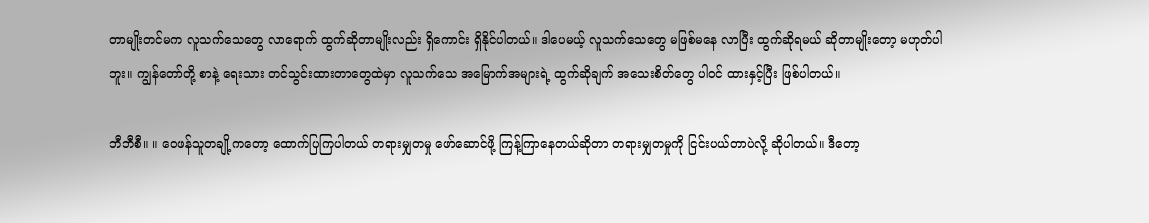တာမျိုးတင်မက လူသက်သေတွေ လာရောက် ထွက်ဆိုတာမျိုးလည်း ရှိကောင်း ရှိနိုင်ပါတယ်။ ဒါပေမယ့် လူသက်သေတွေ မဖြစ်မနေ လာပြီး ထွက်ဆိုရမယ် ဆိုတာမျိုးတော့ မဟုတ်ပါဘူး။ ကျွန်တော်တို့ စာနဲ့ ရေးသား တင်သွင်းထားတာတွေထဲမှာ လူသက်သေ အမြောက်အများရဲ့ ထွက်ဆိုချက် အသေးစိတ်တွေ ပါဝင် ထားနှင့်ပြီး ဖြစ်ပါတယ်။

ဘီဘီစီ။ ။ ဝေဖန်သူတချို့ကတော့ ထောက်ပြကြပါတယ် တရားမျှတမှု ဖော်ဆောင်ဖို့ ကြန့်ကြာနေတယ်ဆိုတာ တရားမျှတမှုကို ငြင်းပယ်တာပဲလို့ ဆိုပါတယ်။ ဒီတော့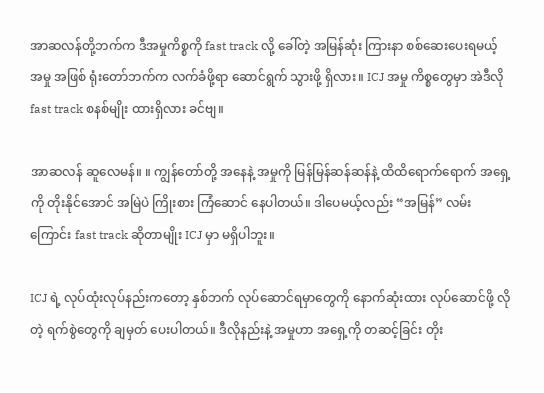အာဆလန်တို့ဘက်က ဒီအမှုကိစ္စကို fast track လို့ ခေါ်တဲ့ အမြန်ဆုံး ကြားနာ စစ်ဆေးပေးရမယ့် အမှု အဖြစ် ရုံးတော်ဘက်က လက်ခံဖို့ရာ ဆောင်ရွက် သွားဖို့ ရှိလား။ ICJ အမှု ကိစ္စတွေမှာ အဲဒီလို fast track စနစ်မျိုး ထားရှိလား ခင်ဗျ။

အာဆလန် ဆူလေမန်။ ။ ကျွန်တော်တို့ အနေနဲ့ အမှုကို မြန်မြန်ဆန်ဆန်နဲ့ ထိထိရောက်ရောက် အရှေ့ကို တိုးနိုင်အောင် အမြဲပဲ ကြိုးစား ကြံဆောင် နေပါတယ်။ ဒါပေမယ့်လည်း “အမြန်” လမ်းကြောင်း fast track ဆိုတာမျိုး ICJ မှာ မရှိပါဘူး။

ICJ ရဲ့ လုပ်ထုံးလုပ်နည်းကတော့ နှစ်ဘက် လုပ်ဆောင်ရမှာတွေကို နောက်ဆုံးထား လုပ်ဆောင်ဖို့ လိုတဲ့ ရက်စွဲတွေကို ချမှတ် ပေးပါတယ်။ ဒီလိုနည်းနဲ့ အမှုဟာ အရှေ့ကို တဆင့်ခြင်း တိုး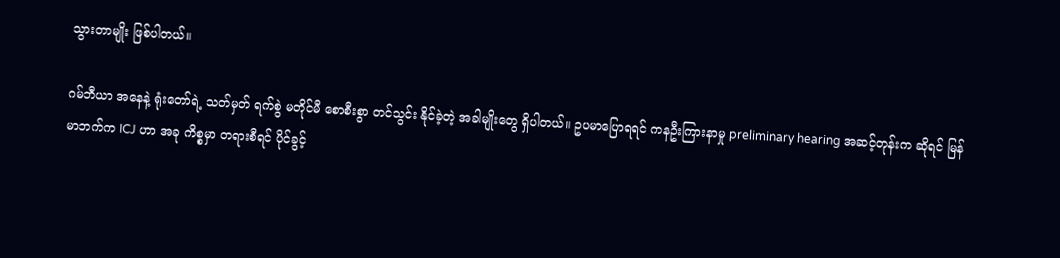သွားတာမျိုး ဖြစ်ပါတယ်။

ဂမ်ဘီယာ အနေနဲ့ ရုံးတော်ရဲ့ သတ်မှတ် ရက်စွဲ မတိုင်မီ စောစီးစွာ တင်သွင်း နိုင်ခဲ့တဲ့ အခါမျိုးတွေ ရှိပါတယ်။ ဥပမာပြောရရင် ကနဦးကြားနာမှု preliminary hearing အဆင့်တုန်းက ဆိုရင် မြန်မာဘက်က ICJ ဟာ အခု ကိစ္စမှာ တရားစီရင် ပိုင်ခွင့်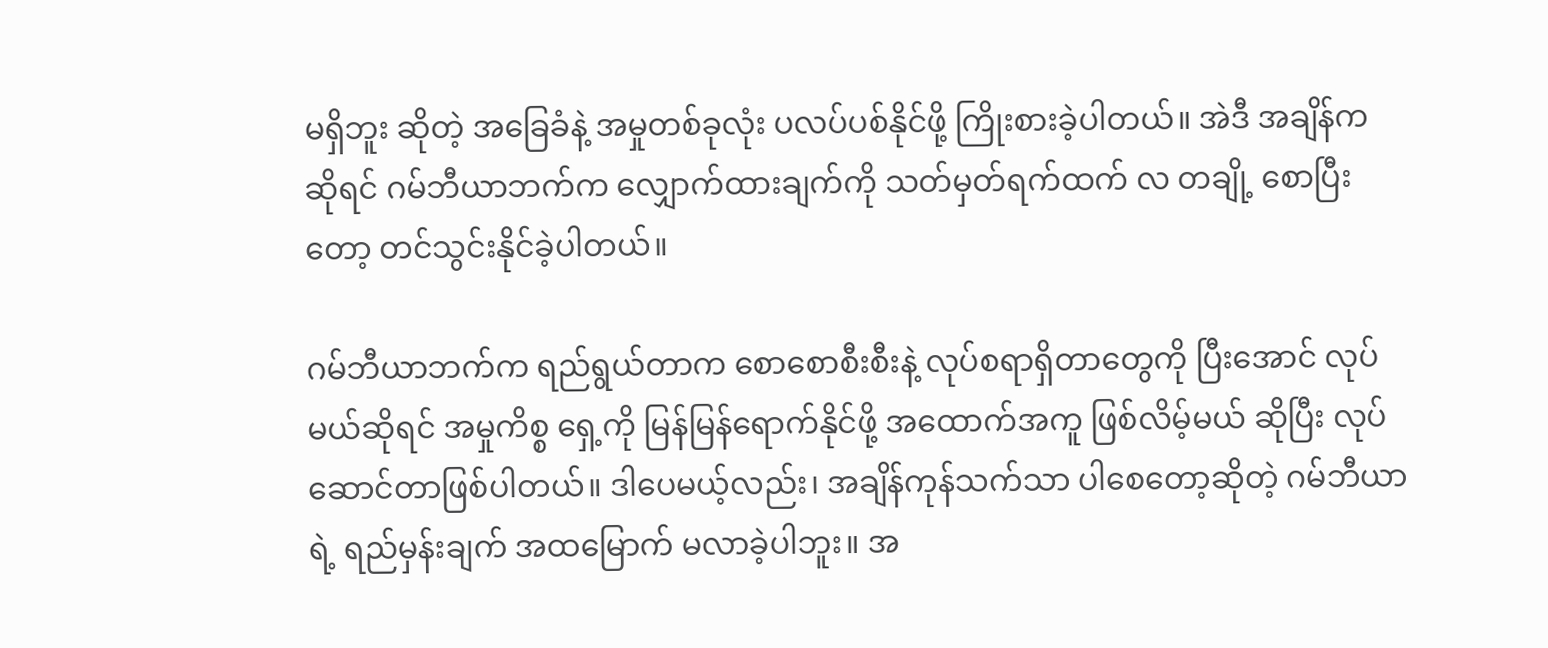မရှိဘူး ဆိုတဲ့ အခြေခံနဲ့ အမှုတစ်ခုလုံး ပလပ်ပစ်နိုင်ဖို့ ကြိုးစားခဲ့ပါတယ်။ အဲဒီ အချိန်က ဆိုရင် ဂမ်ဘီယာဘက်က လျှောက်ထားချက်ကို သတ်မှတ်ရက်ထက် လ တချို့ စောပြီးတော့ တင်သွင်းနိုင်ခဲ့ပါတယ်။

ဂမ်ဘီယာဘက်က ရည်ရွယ်တာက စောစောစီးစီးနဲ့ လုပ်စရာရှိတာတွေကို ပြီးအောင် လုပ်မယ်ဆိုရင် အမှုကိစ္စ ရှေ့ကို မြန်မြန်ရောက်နိုင်ဖို့ အထောက်အကူ ဖြစ်လိမ့်မယ် ဆိုပြီး လုပ်ဆောင်တာဖြစ်ပါတယ်။ ဒါပေမယ့်လည်း၊ အချိန်ကုန်သက်သာ ပါစေတော့ဆိုတဲ့ ဂမ်ဘီယာရဲ့ ရည်မှန်းချက် အထမြောက် မလာခဲ့ပါဘူး။ အ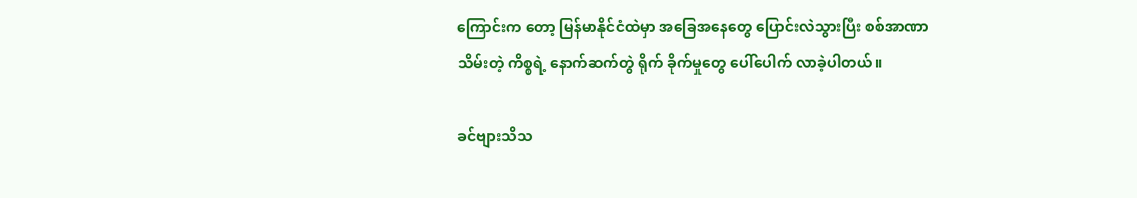ကြောင်းက တော့ မြန်မာနိုင်ငံထဲမှာ အခြေအနေတွေ ပြောင်းလဲသွားပြီး စစ်အာဏာသိမ်းတဲ့ ကိစ္စရဲ့ နောက်ဆက်တွဲ ရိုက် ခိုက်မှုတွေ ပေါ်ပေါက် လာခဲ့ပါတယ်။

ခင်ဗျားသိသ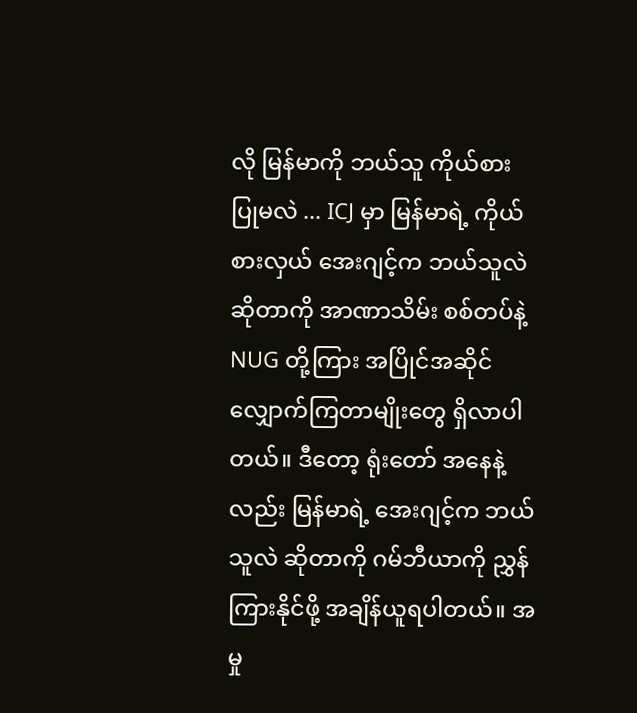လို မြန်မာကို ဘယ်သူ ကိုယ်စားပြုမလဲ ... ICJ မှာ မြန်မာရဲ့ ကိုယ်စားလှယ် အေးဂျင့်က ဘယ်သူလဲ ဆိုတာကို အာဏာသိမ်း စစ်တပ်နဲ့ NUG တို့ကြား အပြိုင်အဆိုင် လျှောက်ကြတာမျိုးတွေ ရှိလာပါတယ်။ ဒီတော့ ရုံးတော် အနေနဲ့လည်း မြန်မာရဲ့ အေးဂျင့်က ဘယ်သူလဲ ဆိုတာကို ဂမ်ဘီယာကို ညွှန်ကြားနိုင်ဖို့ အချိန်ယူရပါတယ်။ အမှု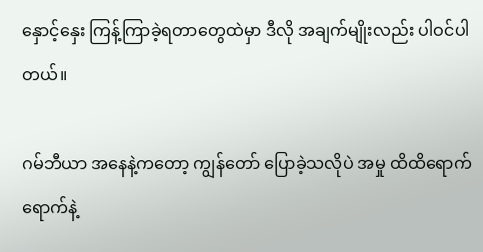နှောင့်နှေး ကြန့်ကြာခဲ့ရတာတွေထဲမှာ ဒီလို အချက်မျိုးလည်း ပါဝင်ပါတယ်။

ဂမ်ဘီယာ အနေနဲ့ကတော့ ကျွန်တော် ပြောခဲ့သလိုပဲ အမှု ထိထိရောက်ရောက်နဲ့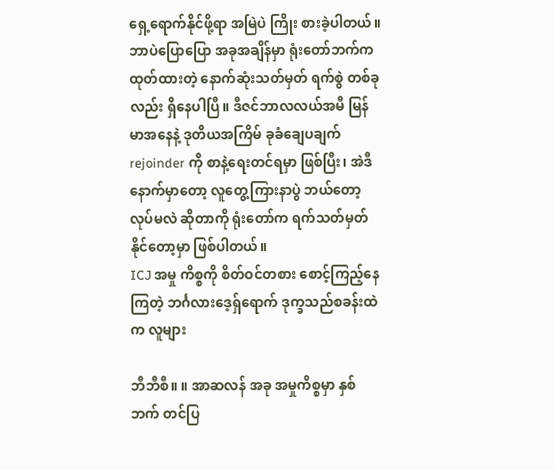ရှေ့ရောက်နိုင်ဖို့ရာ အမြဲပဲ ကြိုး စားခဲ့ပါတယ်။ ဘာပဲပြောပြော အခုအချိန်မှာ ရုံးတော်ဘက်က ထုတ်ထားတဲ့ နောက်ဆုံးသတ်မှတ် ရက်စွဲ တစ်ခုလည်း ရှိနေပါပြီ။ ဒီဇင်ဘာလလယ်အမီ မြန်မာအနေနဲ့ ဒုတိယအကြိမ် ခုခံချေပချက် rejoinder ကို စာနဲ့ရေးတင်ရမှာ ဖြစ်ပြီး၊ အဲဒီနောက်မှာတော့ လူတွေ့ကြားနာပွဲ ဘယ်တော့ လုပ်မလဲ ဆိုတာကို ရုံးတော်က ရက်သတ်မှတ် နိုင်တော့မှာ ဖြစ်ပါတယ်။
ICJ အမှု ကိစ္စကို စိတ်ဝင်တစား စောင့်ကြည့်နေကြတဲ့ ဘင်္ဂလားဒေ့ရှ်ရောက် ဒုက္ခသည်စခန်းထဲက လူများ

ဘီဘီစီ။ ။ အာဆလန် အခု အမှုကိစ္စမှာ နှစ်ဘက် တင်ပြ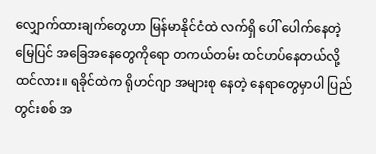လျှောက်ထားချက်တွေဟာ မြန်မာနိုင်ငံထဲ လက်ရှိ ပေါ် ပေါက်နေတဲ့ မြေပြင် အခြေအနေတွေကိုရော တကယ်တမ်း ထင်ဟပ်နေတယ်လို့ ထင်လား။ ရခိုင်ထဲက ရိုဟင်ဂျာ အများစု နေတဲ့ နေရာတွေမှာပါ ပြည်တွင်းစစ် အ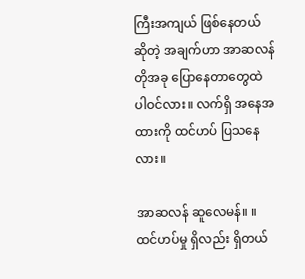ကြီးအကျယ် ဖြစ်နေတယ် ဆိုတဲ့ အချက်ဟာ အာဆလန်တိုအခု ပြောနေတာတွေထဲ ပါဝင်လား။ လက်ရှိ အနေအထားကို ထင်ဟပ် ပြသနေလား။

အာဆလန် ဆူလေမန်။ ။ ထင်ဟပ်မှု ရှိလည်း ရှိတယ်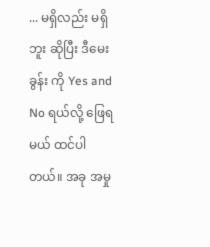... မရှိလည်း မရှိဘူး ဆိုပြီး ဒီမေးခွန်း ကို Yes and No ရယ်လို့ ဖြေရမယ် ထင်ပါတယ်။ အခု အမှု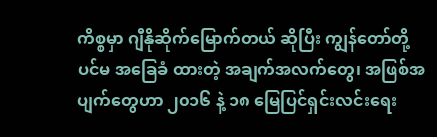ကိစ္စမှာ ဂျီနိုဆိုက်မြောက်တယ် ဆိုပြီး ကျွန်တော်တို့ ပင်မ အခြေခံ ထားတဲ့ အချက်အလက်တွေ၊ အဖြစ်အပျက်တွေဟာ ၂၀၁၆ နဲ့ ၁၈ မြေပြင်ရှင်းလင်းရေး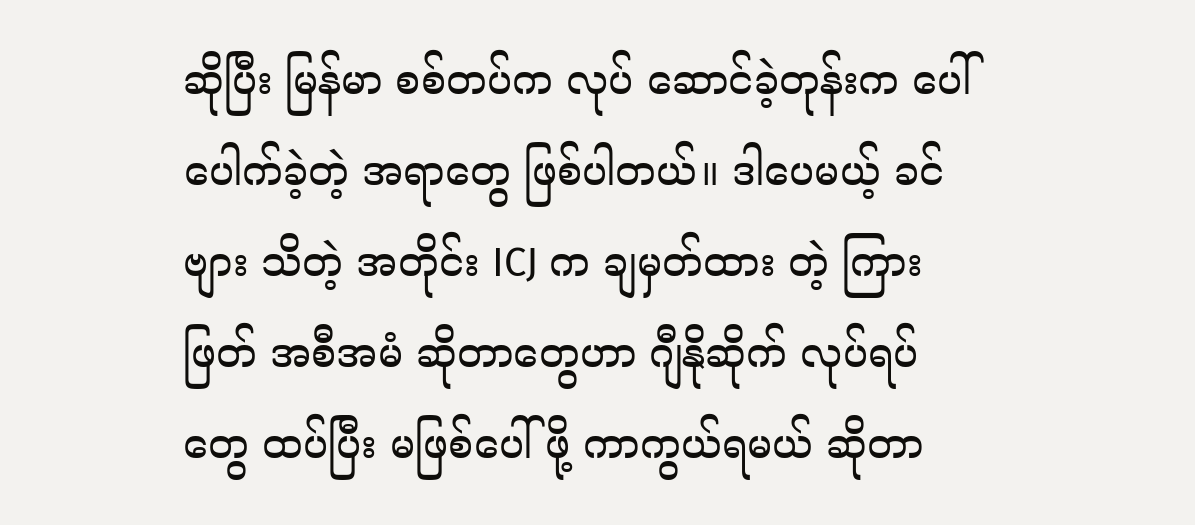ဆိုပြီး မြန်မာ စစ်တပ်က လုပ် ဆောင်ခဲ့တုန်းက ပေါ်ပေါက်ခဲ့တဲ့ အရာတွေ ဖြစ်ပါတယ်။ ဒါပေမယ့် ခင်ဗျား သိတဲ့ အတိုင်း ICJ က ချမှတ်ထား တဲ့ ကြားဖြတ် အစီအမံ ဆိုတာတွေဟာ ဂျီနိုဆိုက် လုပ်ရပ်တွေ ထပ်ပြီး မဖြစ်ပေါ်ဖို့ ကာကွယ်ရမယ် ဆိုတာ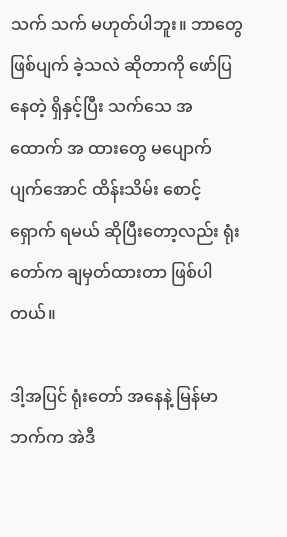သက် သက် မဟုတ်ပါဘူး။ ဘာတွေ ဖြစ်ပျက် ခဲ့သလဲ ဆိုတာကို ဖော်ပြနေတဲ့ ရှိနှင့်ပြီး သက်သေ အထောက် အ ထားတွေ မပျောက်ပျက်အောင် ထိန်းသိမ်း စောင့်ရှောက် ရမယ် ဆိုပြီးတော့လည်း ရုံးတော်က ချမှတ်ထားတာ ဖြစ်ပါတယ်။

ဒါ့အပြင် ရုံးတော် အနေနဲ့ မြန်မာဘက်က အဲဒီ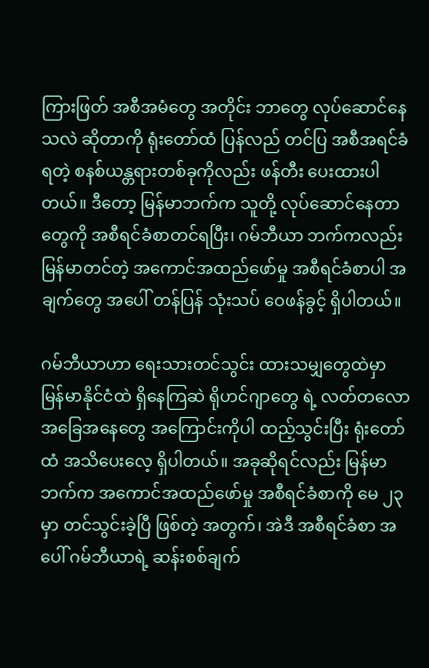ကြားဖြတ် အစီအမံတွေ အတိုင်း ဘာတွေ လုပ်ဆောင်နေသလဲ ဆိုတာကို ရုံးတော်ထံ ပြန်လည် တင်ပြ အစီအရင်ခံရတဲ့ စနစ်ယန္တရားတစ်ခုကိုလည်း ဖန်တီး ပေးထားပါတယ်။ ဒီတော့ မြန်မာဘက်က သူတို့ လုပ်ဆောင်နေတာတွေကို အစီရင်ခံစာတင်ရပြီး၊ ဂမ်ဘီယာ ဘက်ကလည်း မြန်မာတင်တဲ့ အကောင်အထည်ဖော်မှု အစီရင်ခံစာပါ အချက်တွေ အပေါ် တန်ပြန် သုံးသပ် ဝေဖန်ခွင့် ရှိပါတယ်။

ဂမ်ဘီယာဟာ ရေးသားတင်သွင်း ထားသမျှတွေထဲမှာ မြန်မာနိုင်ငံထဲ ရှိနေကြဆဲ ရိုဟင်ဂျာတွေ ရဲ့ လတ်တလော အခြေအနေတွေ အကြောင်းကိုပါ ထည့်သွင်းပြီး ရုံးတော်ထံ အသိပေးလေ့ ရှိပါတယ်။ အခုဆိုရင်လည်း မြန်မာဘက်က အကောင်အထည်ဖော်မှု အစီရင်ခံစာကို မေ ၂၃ မှာ တင်သွင်းခဲ့ပြီ ဖြစ်တဲ့ အတွက်၊ အဲဒီ အစီရင်ခံစာ အပေါ် ဂမ်ဘီယာရဲ့ ဆန်းစစ်ချက်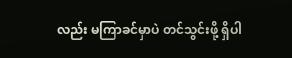လည်း မကြာခင်မှာပဲ တင်သွင်းဖို့ ရှိပါ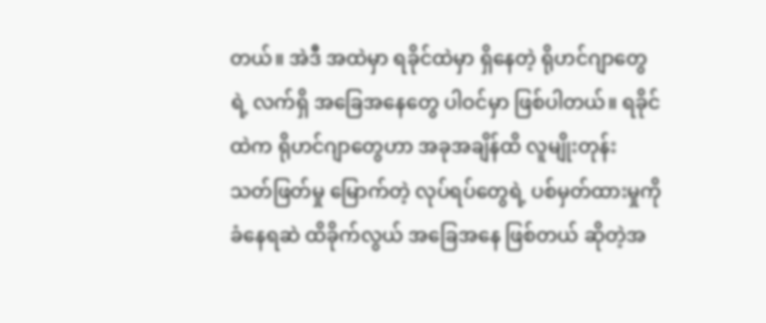တယ်။ အဲဒီ အထဲမှာ ရခိုင်ထဲမှာ ရှိနေတဲ့ ရိုဟင်ဂျာတွေရဲ့ လက်ရှိ အခြေအနေတွေ ပါဝင်မှာ ဖြစ်ပါတယ်။ ရခိုင်ထဲက ရိုဟင်ဂျာတွေဟာ အခုအချိန်ထိ လူမျိုးတုန်း သတ်ဖြတ်မှု မြောက်တဲ့ လုပ်ရပ်တွေရဲ့ ပစ်မှတ်ထားမှုကို ခံနေရဆဲ ထိခိုက်လွယ် အခြေအနေ ဖြစ်တယ် ဆိုတဲ့အ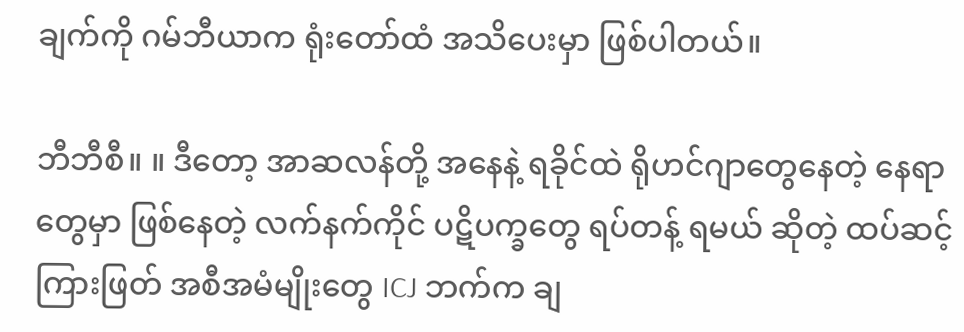ချက်ကို ဂမ်ဘီယာက ရုံးတော်ထံ အသိပေးမှာ ဖြစ်ပါတယ်။

ဘီဘီစီ။ ။ ဒီတော့ အာဆလန်တို့ အနေနဲ့ ရခိုင်ထဲ ရိုဟင်ဂျာတွေနေတဲ့ နေရာတွေမှာ ဖြစ်နေတဲ့ လက်နက်ကိုင် ပဋိပက္ခတွေ ရပ်တန့် ရမယ် ဆိုတဲ့ ထပ်ဆင့် ကြားဖြတ် အစီအမံမျိုးတွေ ICJ ဘက်က ချ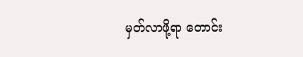မှတ်လာဖို့ရာ တောင်း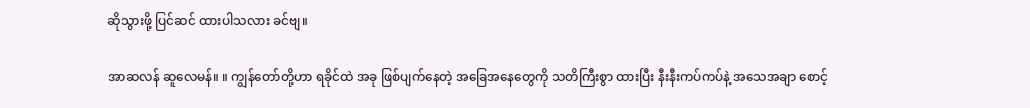ဆိုသွားဖို့ ပြင်ဆင် ထားပါသလား ခင်ဗျ။

အာဆလန် ဆူလေမန်။ ။ ကျွန်တော်တို့ဟာ ရခိုင်ထဲ အခု ဖြစ်ပျက်နေတဲ့ အခြေအနေတွေကို သတိကြီးစွာ ထားပြီး နီးနီးကပ်ကပ်နဲ့ အသေအချာ စောင့်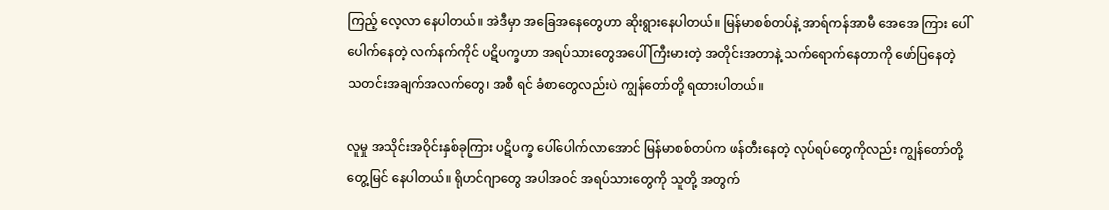ကြည့် လေ့လာ နေပါတယ်။ အဲဒီမှာ အခြေအနေတွေဟာ ဆိုးရွားနေပါတယ်။ မြန်မာစစ်တပ်နဲ့ အာရ်ကန်အာမီ အေအေ ကြား ပေါ်ပေါက်နေတဲ့ လက်နက်ကိုင် ပဋိပက္ခဟာ အရပ်သားတွေအပေါ် ကြီးမားတဲ့ အတိုင်းအတာနဲ့ သက်ရောက်နေတာကို ဖော်ပြနေတဲ့ သတင်းအချက်အလက်တွေ၊ အစီ ရင် ခံစာတွေလည်းပဲ ကျွန်တော်တို့ ရထားပါတယ်။

လူမှု အသိုင်းအဝိုင်းနှစ်ခုကြား ပဋိပက္ခ ပေါ်ပေါက်လာအောင် မြန်မာစစ်တပ်က ဖန်တီးနေတဲ့ လုပ်ရပ်တွေကိုလည်း ကျွန်တော်တို့ တွေ့မြင် နေပါတယ်။ ရိုဟင်ဂျာတွေ အပါအဝင် အရပ်သားတွေကို သူတို့ အတွက်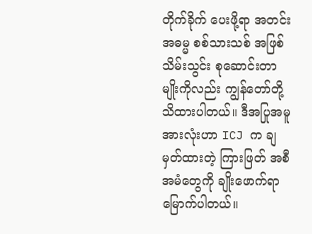တိုက်ခိုက် ပေးဖို့ရာ အတင်းအဓမ္မ စစ်သားသစ် အဖြစ် သိမ်းသွင်း စုဆောင်းတာမျိုးကိုလည်း ကျွန်တော်တို့ သိထားပါတယ်။ ဒီအပြုအမူ အားလုံးဟာ ICJ က ချမှတ်ထားတဲ့ ကြားဖြတ် အစီအမံတွေကို ချိုးဖောက်ရာ မြောက်ပါတယ်။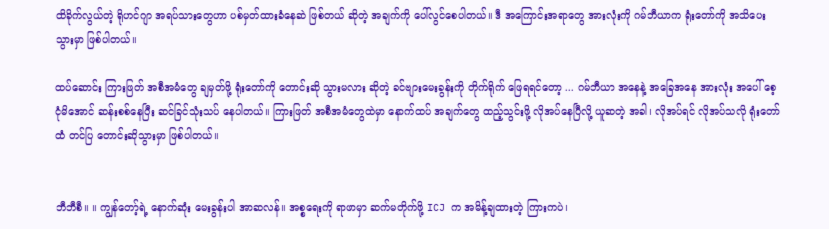ထိခိုက်လွယ်တဲ့ ရိုဟင်ဂျာ အရပ်သားတွေဟာ ပစ်မှတ်ထားခံနေဆဲ ဖြစ်တယ် ဆိုတဲ့ အချက်ကို ပေါ်လွင်စေပါတယ်။ ဒီ အကြောင်းအရာတွေ အားလုံးကို ဂမ်ဘီယာက ရုံးတော်ကို အသိပေးသွားမှာ ဖြစ်ပါတယ်။

ထပ်ဆောင်း ကြားဖြတ် အစီအမံတွေ ချမှတ်ဖို့ ရုံးတော်ကို တောင်းဆို သွားမလား ဆိုတဲ့ ခင်ဗျားမေးခွန်းကို တိုက်ရိုက် ဖြေရရင်တော့ ... ဂမ်ဘီယာ အနေနဲ့ အခြေအနေ အားလုံး အပေါ် စေ့ငုံမိအောင် ဆန်းစစ်နေပြီး ဆင်ခြင်သုံးသပ် နေပါတယ်။ ကြားဖြတ် အစီအမံတွေထဲမှာ နောက်ထပ် အချက်တွေ ထည့်သွင်းဖို့ လိုအပ်နေပြီလို့ ယူဆတဲ့ အခါ၊ လိုအပ်ရင် လိုအပ်သလို ရုံးတော်ထံ တင်ပြ တောင်းဆိုသွားမှာ ဖြစ်ပါတယ်။


ဘီဘီစီ။ ။ ကျွန်တော့်ရဲ့ နောက်ဆုံး မေးခွန်းပါ အာဆလန်။ အစ္စရေးကို ရာဖာမှာ ဆက်မတိုက်ဖို့ ICJ က အမိန့်ချထားတဲ့ ကြားကပဲ၊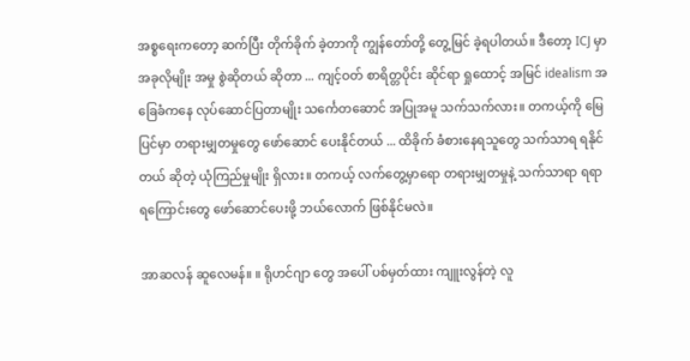အစ္စရေးကတော့ ဆက်ပြီး တိုက်ခိုက် ခဲ့တာကို ကျွန်တော်တို့ တွေ့မြင် ခဲ့ရပါတယ်။ ဒီတော့ ICJ မှာ အခုလိုမျိုး အမှု စွဲဆိုတယ် ဆိုတာ ... ကျင့်ဝတ် စာရိတ္တပိုင်း ဆိုင်ရာ ရှုထောင့် အမြင် idealism အခြေခံကနေ လုပ်ဆောင်ပြတာမျိုး သင်္ကေတဆောင် အပြုအမူ သက်သက်လား။ တကယ့်ကို မြေပြင်မှာ တရားမျှတမှုတွေ ဖော်ဆောင် ပေးနိုင်တယ် ... ထိခိုက် ခံစားနေရသူတွေ သက်သာရ ရနိုင်တယ် ဆိုတဲ့ ယုံကြည်မှုမျိုး ရှိလား။ တကယ့် လက်တွေ့မှာရော တရားမျှတမှုနဲ့ သက်သာရာ ရရာရကြောင်းတွေ ဖော်ဆောင်ပေးဖို့ ဘယ်လောက် ဖြစ်နိုင်မလဲ။

အာဆလန် ဆူလေမန်။ ။ ရိုဟင်ဂျာ တွေ အပေါ် ပစ်မှတ်ထား ကျူးလွန်တဲ့ လူ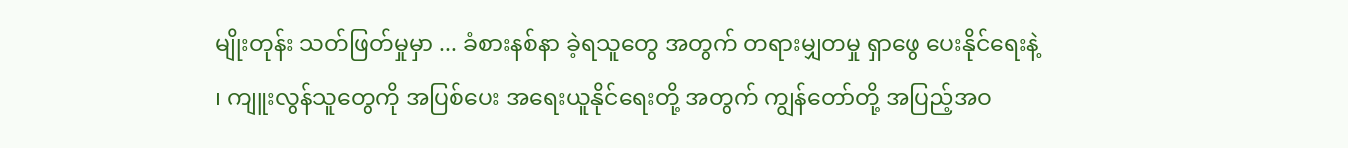မျိုးတုန်း သတ်ဖြတ်မှုမှာ ... ခံစားနစ်နာ ခဲ့ရသူတွေ အတွက် တရားမျှတမှု ရှာဖွေ ပေးနိုင်ရေးနဲ့ ၊ ကျူးလွန်သူတွေကို အပြစ်ပေး အရေးယူနိုင်ရေးတို့ အတွက် ကျွန်တော်တို့ အပြည့်အဝ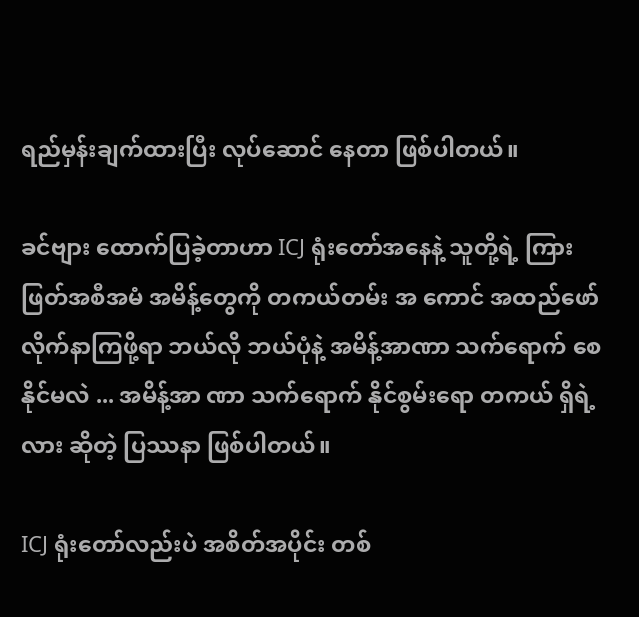ရည်မှန်းချက်ထားပြီး လုပ်ဆောင် နေတာ ဖြစ်ပါတယ်။

ခင်ဗျား ထောက်ပြခဲ့တာဟာ ICJ ရုံးတော်အနေနဲ့ သူတို့ရဲ့ ကြားဖြတ်အစီအမံ အမိန့်တွေကို တကယ်တမ်း အ ကောင် အထည်ဖော် လိုက်နာကြဖို့ရာ ဘယ်လို ဘယ်ပုံနဲ့ အမိန့်အာဏာ သက်ရောက် စေနိုင်မလဲ ... အမိန့်အာ ဏာ သက်ရောက် နိုင်စွမ်းရော တကယ် ရှိရဲ့လား ဆိုတဲ့ ပြဿနာ ဖြစ်ပါတယ်။

ICJ ရုံးတော်လည်းပဲ အစိတ်အပိုင်း တစ်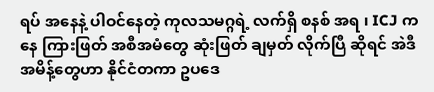ရပ် အနေနဲ့ ပါဝင်နေတဲ့ ကုလသမဂ္ဂရဲ့ လက်ရှိ စနစ် အရ ၊ ICJ ကနေ ကြားဖြတ် အစီအမံတွေ ဆုံးဖြတ် ချမှတ် လိုက်ပြီ ဆိုရင် အဲဒီ အမိန့်တွေဟာ နိုင်ငံတကာ ဥပဒေ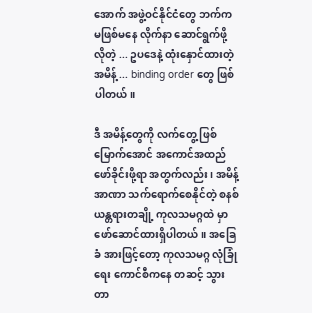အောက် အဖွဲ့ဝင်နိုင်ငံတွေ ဘက်က မဖြစ်မနေ လိုက်နာ ဆောင်ရွက်ဖို့ လိုတဲ့ ... ဥပဒေနဲ့ ထုံးနှောင်ထားတဲ့ အမိန့် ... binding order တွေ ဖြစ်ပါတယ်။

ဒီ အမိန့်တွေကို လက်တွေ့ ဖြစ်မြောက်အောင် အကောင်အထည် ဖော်ခိုင်းဖို့ရာ အတွက်လည်း ၊ အမိန့်အာဏာ သက်ရောက်စေနိုင်တဲ့ စနစ် ယန္တရားတချို့ ကုလသမဂ္ဂထဲ မှာ ဖော်ဆောင်ထားရှိပါတယ်။ အခြေခံ အားဖြင့်တော့ ကုလသမဂ္ဂ လုံခြုံရေး ကောင်စီကနေ တဆင့် သွားတာ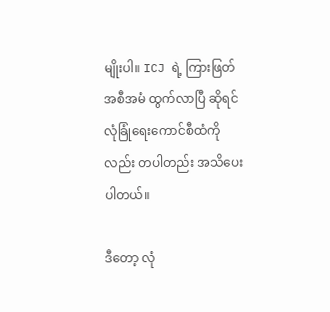မျိုးပါ။ ICJ ရဲ့ ကြားဖြတ် အစီအမံ ထွက်လာပြီ ဆိုရင် လုံခြုံရေးကောင်စီထံကိုလည်း တပါတည်း အသိပေးပါတယ်။

ဒီတော့ လုံ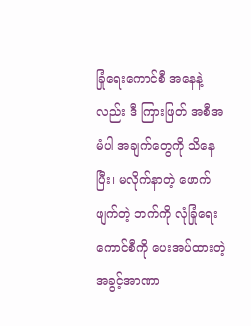ခြုံရေးကောင်စီ အနေနဲ့လည်း ဒီ ကြားဖြတ် အစီအမံပါ အချက်တွေကို သိနေပြီး၊ မလိုက်နာတဲ့ ဖောက်ဖျက်တဲ့ ဘက်ကို လုံခြုံရေးကောင်စီကို ပေးအပ်ထားတဲ့ အခွင့်အာဏာ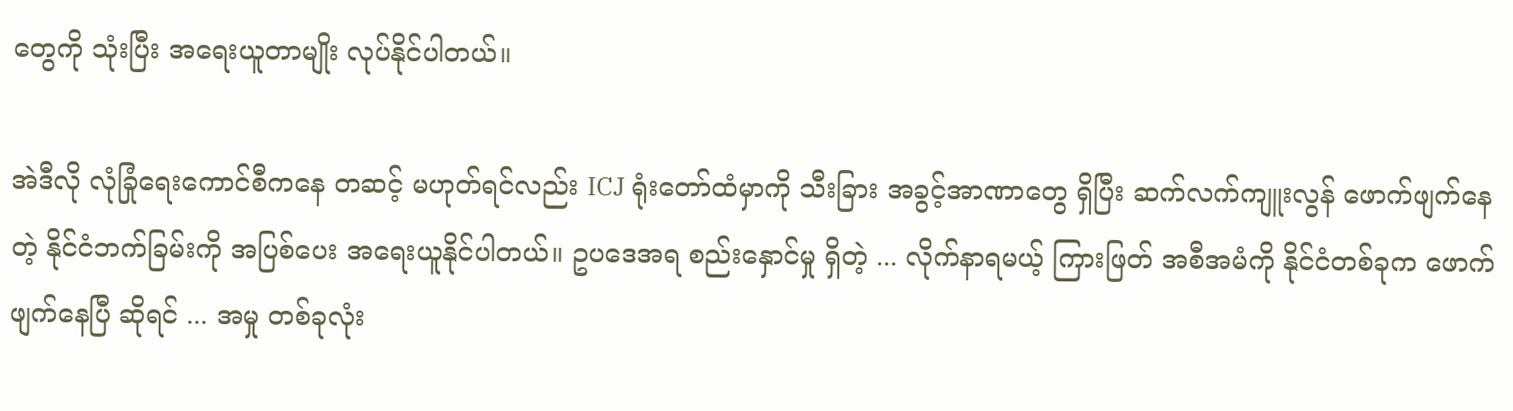တွေကို သုံးပြီး အရေးယူတာမျိုး လုပ်နိုင်ပါတယ်။

အဲဒီလို လုံခြုံရေးကောင်စီကနေ တဆင့် မဟုတ်ရင်လည်း ICJ ရုံးတော်ထံမှာကို သီးခြား အခွင့်အာဏာတွေ ရှိပြီး ဆက်လက်ကျူးလွန် ဖောက်ဖျက်နေတဲ့ နိုင်ငံဘက်ခြမ်းကို အပြစ်ပေး အရေးယူနိုင်ပါတယ်။ ဥပဒေအရ စည်းနှောင်မှု ရှိတဲ့ ... လိုက်နာရမယ့် ကြားဖြတ် အစီအမံကို နိုင်ငံတစ်ခုက ဖောက်ဖျက်နေပြီ ဆိုရင် ... အမှု တစ်ခုလုံး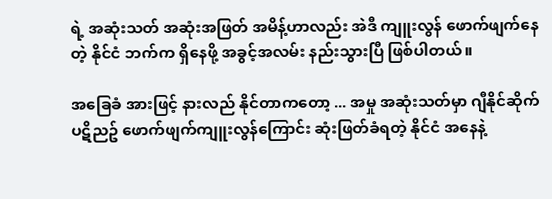ရဲ့ အဆုံးသတ် အဆုံးအဖြတ် အမိန့်ဟာလည်း အဲဒီ ကျူးလွန် ဖောက်ဖျက်နေတဲ့ နိုင်ငံ ဘက်က ရှိနေဖို့ အခွင့်အလမ်း နည်းသွားပြီ ဖြစ်ပါတယ်။

အခြေခံ အားဖြင့် နားလည် နိုင်တာကတော့ ... အမှု အဆုံးသတ်မှာ ဂျီနိုင်ဆိုက် ပဋိညဥ် ဖောက်ဖျက်ကျူးလွန်ကြောင်း ဆုံးဖြတ်ခံရတဲ့ နိုင်ငံ အနေနဲ့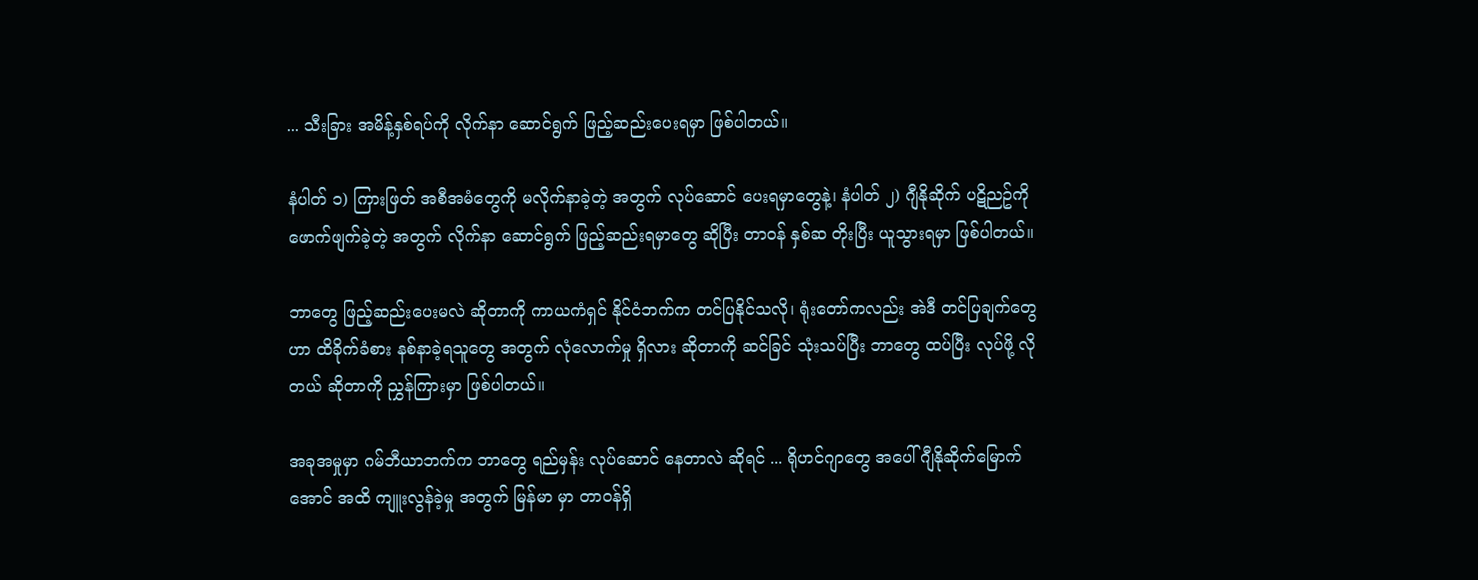... သီးခြား အမိန့်နှစ်ရပ်ကို လိုက်နာ ဆောင်ရွက် ဖြည့်ဆည်းပေးရမှာ ဖြစ်ပါတယ်။

နံပါတ် ၁) ကြားဖြတ် အစီအမံတွေကို မလိုက်နာခဲ့တဲ့ အတွက် လုပ်ဆောင် ပေးရမှာတွေနဲ့၊ နံပါတ် ၂) ဂျီနိုဆိုက် ပဋိညဥ်ကို ဖောက်ဖျက်ခဲ့တဲ့ အတွက် လိုက်နာ ဆောင်ရွက် ဖြည့်ဆည်းရမှာတွေ ဆိုပြီး တာဝန် နှစ်ဆ တိုးပြီး ယူသွားရမှာ ဖြစ်ပါတယ်။

ဘာတွေ ဖြည့်ဆည်းပေးမလဲ ဆိုတာကို ကာယကံရှင် နိုင်ငံဘက်က တင်ပြနိုင်သလို၊ ရုံးတော်ကလည်း အဲဒီ တင်ပြချက်တွေဟာ ထိခိုက်ခံစား နစ်နာခဲ့ရသူတွေ အတွက် လုံလောက်မှု ရှိလား ဆိုတာကို ဆင်ခြင် သုံးသပ်ပြီး ဘာတွေ ထပ်ပြီး လုပ်ဖို့ လိုတယ် ဆိုတာကို ညွှန်ကြားမှာ ဖြစ်ပါတယ်။

အခုအမှုမှာ ဂမ်ဘီယာဘက်က ဘာတွေ ရည်မှန်း လုပ်ဆောင် နေတာလဲ ဆိုရင် ... ရိုဟင်ဂျာတွေ အပေါ် ဂျီနိုဆိုက်မြောက်အောင် အထိ ကျူးလွန်ခဲ့မှု အတွက် မြန်မာ မှာ တာဝန်ရှိ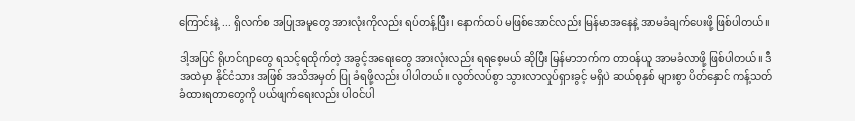ကြောင်းနဲ့ ... ရှိလက်စ အပြုအမူတွေ အားလုံးကိုလည်း ရပ်တန့်ပြီး၊ နောက်ထပ် မဖြစ်အောင်လည်း မြန်မာအနေနဲ့ အာမခံချက်ပေးဖို့ ဖြစ်ပါတယ်။

ဒါ့အပြင် ရိုဟင်ဂျာတွေ ရသင့်ရထိုက်တဲ့ အခွင့်အရေးတွေ အားလုံးလည်း ရရစေ့မယ် ဆိုပြီး မြန်မာဘက်က တာဝန်ယူ အာမခံလာဖို့ ဖြစ်ပါတယ်။ ဒီ အထဲမှာ နိုင်ငံသား အဖြစ် အသိအမှတ် ပြု ခံရဖို့လည်း ပါပါတယ်။ လွတ်လပ်စွာ သွားလာလှုပ်ရှားခွင့် မရှိပဲ ဆယ်စုနှစ် များစွာ ပိတ်နှောင် ကန့်သတ် ခံထားရတာတွေကို ပယ်ဖျက်ရေးလည်း ပါဝင်ပါ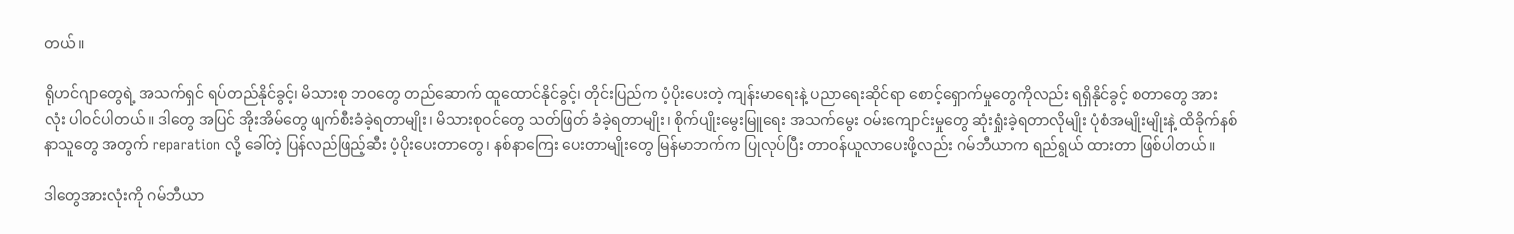တယ်။

ရိုဟင်ဂျာတွေရဲ့ အသက်ရှင် ရပ်တည်နိုင်ခွင့်၊ မိသားစု ဘဝတွေ တည်ဆောက် ထူထောင်နိုင်ခွင့်၊ တိုင်းပြည်က ပံ့ပိုးပေးတဲ့ ကျန်းမာရေးနဲ့ ပညာရေးဆိုင်ရာ စောင့်ရှောက်မှုတွေကိုလည်း ရရှိနိုင်ခွင့် စတာတွေ အားလုံး ပါဝင်ပါတယ်။ ဒါတွေ အပြင် အိုးအိမ်တွေ ဖျက်စီးခံခဲ့ရတာမျိုး၊ မိသားစုဝင်တွေ သတ်ဖြတ် ခံခဲ့ရတာမျိုး၊ စိုက်ပျိုးမွေးမြူရေး အသက်မွေး ဝမ်းကျောင်းမှုတွေ ဆုံးရှုံးခဲ့ရတာလိုမျိုး ပုံစံအမျိုးမျိုးနဲ့ ထိခိုက်နစ်နာသူတွေ အတွက် reparation လို့ ခေါ်တဲ့ ပြန်လည်ဖြည့်ဆီး ပံ့ပိုးပေးတာတွေ၊ နစ်နာကြေး ပေးတာမျိုးတွေ မြန်မာဘက်က ပြုလုပ်ပြီး တာဝန်ယူလာပေးဖို့လည်း ဂမ်ဘီယာက ရည်ရွယ် ထားတာ ဖြစ်ပါတယ်။

ဒါတွေအားလုံးကို ဂမ်ဘီယာ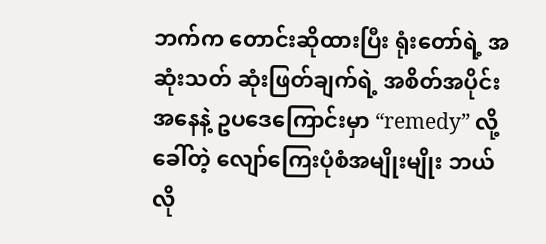ဘက်က တောင်းဆိုထားပြီး ရုံးတော်ရဲ့ အဆုံးသတ် ဆုံးဖြတ်ချက်ရဲ့ အစိတ်အပိုင်း အနေနဲ့ ဥပဒေကြောင်းမှာ “remedy” လို့ ခေါ်တဲ့ လျော်ကြေးပုံစံအမျိုးမျိုး ဘယ်လို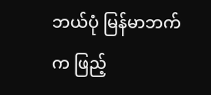ဘယ်ပုံ မြန်မာဘက်က ဖြည့်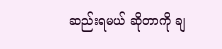ဆည်းရမယ် ဆိုတာကို ချ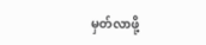မှတ်လာဖို့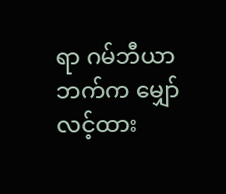ရာ ဂမ်ဘီယာဘက်က မျှော်လင့်ထား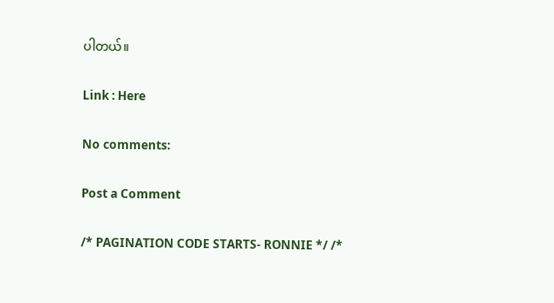ပါတယ်။

Link : Here

No comments:

Post a Comment

/* PAGINATION CODE STARTS- RONNIE */ /*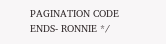PAGINATION CODE ENDS- RONNIE */